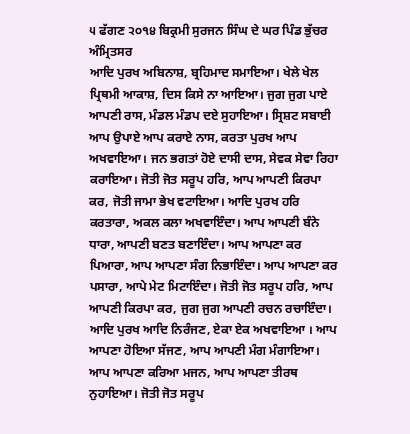੫ ਫੱਗਣ ੨੦੧੪ ਬਿਕ੍ਰਮੀ ਸੁਰਜਨ ਸਿੰਘ ਦੇ ਘਰ ਪਿੰਡ ਭੁੱਚਰ ਅੰਮ੍ਰਿਤਸਰ
ਆਦਿ ਪੁਰਖ ਅਬਿਨਾਸ਼, ਬ੍ਰਹਿਮਾਦ ਸਮਾਇਆ। ਖੇਲੇ ਖੇਲ ਪ੍ਰਿਥਮੀ ਆਕਾਸ਼, ਦਿਸ ਕਿਸੇ ਨਾ ਆਇਆ। ਜੁਗ ਜੁਗ ਪਾਏ ਆਪਣੀ ਰਾਸ, ਮੰਡਲ ਮੰਡਪ ਦਏ ਸੁਹਾਇਆ। ਸ੍ਰਿਸ਼ਟ ਸਬਾਈ ਆਪ ਉਪਾਏ ਆਪ ਕਰਾਏ ਨਾਸ, ਕਰਤਾ ਪੁਰਖ ਆਪ ਅਖਵਾਇਆ। ਜਨ ਭਗਤਾਂ ਹੋਏ ਦਾਸੀ ਦਾਸ, ਸੇਵਕ ਸੇਵਾ ਰਿਹਾ ਕਰਾਇਆ। ਜੋਤੀ ਜੋਤ ਸਰੂਪ ਹਰਿ, ਆਪ ਆਪਣੀ ਕਿਰਪਾ ਕਰ, ਜੋਤੀ ਜਾਮਾ ਭੇਖ ਵਟਾਇਆ। ਆਦਿ ਪੁਰਖ ਹਰਿ ਕਰਤਾਰਾ, ਅਕਲ ਕਲਾ ਅਖਵਾਇੰਦਾ। ਆਪ ਆਪਣੀ ਬੰਨੇ ਧਾਰਾ, ਆਪਣੀ ਬਣਤ ਬਣਾਇੰਦਾ। ਆਪ ਆਪਣਾ ਕਰ ਪਿਆਰਾ, ਆਪ ਆਪਣਾ ਸੰਗ ਨਿਭਾਇੰਦਾ। ਆਪ ਆਪਣਾ ਕਰ ਪਸਾਰਾ, ਆਪੇ ਮੇਟ ਮਿਟਾਇੰਦਾ। ਜੋਤੀ ਜੋਤ ਸਰੂਪ ਹਰਿ, ਆਪ ਆਪਣੀ ਕਿਰਪਾ ਕਰ, ਜੁਗ ਜੁਗ ਆਪਣੀ ਰਚਨ ਰਚਾਇੰਦਾ। ਆਦਿ ਪੁਰਖ ਆਦਿ ਨਿਰੰਜਣ, ਏਕਾ ਏਕ ਅਖਵਾਇਆ । ਆਪ ਆਪਣਾ ਹੋਇਆ ਸੱਜਣ, ਆਪ ਆਪਣੀ ਮੰਗ ਮੰਗਾਇਆ। ਆਪ ਆਪਣਾ ਕਰਿਆ ਮਜਨ, ਆਪ ਆਪਣਾ ਤੀਰਥ ਨੁਹਾਇਆ। ਜੋਤੀ ਜੋਤ ਸਰੂਪ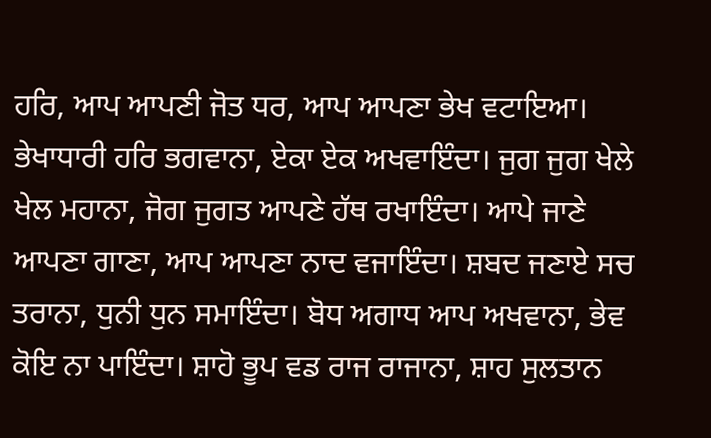ਹਰਿ, ਆਪ ਆਪਣੀ ਜੋਤ ਧਰ, ਆਪ ਆਪਣਾ ਭੇਖ ਵਟਾਇਆ। ਭੇਖਾਧਾਰੀ ਹਰਿ ਭਗਵਾਨਾ, ਏਕਾ ਏਕ ਅਖਵਾਇੰਦਾ। ਜੁਗ ਜੁਗ ਖੇਲੇ ਖੇਲ ਮਹਾਨਾ, ਜੋਗ ਜੁਗਤ ਆਪਣੇ ਹੱਥ ਰਖਾਇੰਦਾ। ਆਪੇ ਜਾਣੇ ਆਪਣਾ ਗਾਣਾ, ਆਪ ਆਪਣਾ ਨਾਦ ਵਜਾਇੰਦਾ। ਸ਼ਬਦ ਜਣਾਏ ਸਚ ਤਰਾਨਾ, ਧੁਨੀ ਧੁਨ ਸਮਾਇੰਦਾ। ਬੋਧ ਅਗਾਧ ਆਪ ਅਖਵਾਨਾ, ਭੇਵ ਕੋਇ ਨਾ ਪਾਇੰਦਾ। ਸ਼ਾਹੋ ਭੂਪ ਵਡ ਰਾਜ ਰਾਜਾਨਾ, ਸ਼ਾਹ ਸੁਲਤਾਨ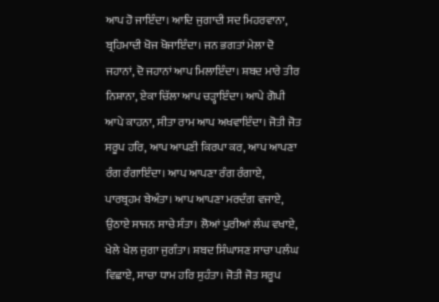ਆਪ ਹੋ ਜਾਇੰਦਾ। ਆਦਿ ਜੁਗਾਦੀ ਸਦ ਮਿਹਰਵਾਨਾ, ਬ੍ਰਹਿਮਾਦੀ ਖੋਜ ਖੋਜਾਇੰਦਾ। ਜਨ ਭਗਤਾਂ ਮੇਲਾ ਦੋ ਜਹਾਨਾਂ, ਦੋ ਜਹਾਨਾਂ ਆਪ ਮਿਲਾਇੰਦਾ। ਸ਼ਬਦ ਮਾਰੇ ਤੀਰ ਨਿਸ਼ਾਨਾ, ਏਕਾ ਚਿੱਲਾ ਆਪ ਚੜ੍ਹਾਇੰਦਾ। ਆਪੇ ਗੋਪੀ ਆਪੇ ਕਾਹਨਾ, ਸੀਤਾ ਰਾਮ ਆਪ ਅਖਵਾਇੰਦਾ। ਜੋਤੀ ਜੋਤ ਸਰੂਪ ਹਰਿ, ਆਪ ਆਪਣੀ ਕਿਰਪਾ ਕਰ, ਆਪ ਆਪਣਾ ਰੰਗ ਰੰਗਾਇੰਦਾ। ਆਪ ਆਪਣਾ ਰੰਗ ਰੰਗਾਏ, ਪਾਰਬ੍ਰਹਮ ਬੇਅੰਤਾ। ਆਪ ਆਪਣਾ ਮਰਦੰਗ ਵਜਾਏ, ਉਠਾਏ ਸਾਜਨ ਸਾਚੇ ਸੰਤਾ। ਲੋਆਂ ਪੁਰੀਆਂ ਲੰਘ ਵਖਾਏ, ਖੇਲੇ ਖੇਲ ਜੁਗਾ ਜੁਗੰਤਾ। ਸ਼ਬਦ ਸਿੰਘਾਸਣ ਸਾਚਾ ਪਲੰਘ ਵਿਛਾਏ, ਸਾਚਾ ਧਾਮ ਹਰਿ ਸੁਹੰਤਾ। ਜੋਤੀ ਜੋਤ ਸਰੂਪ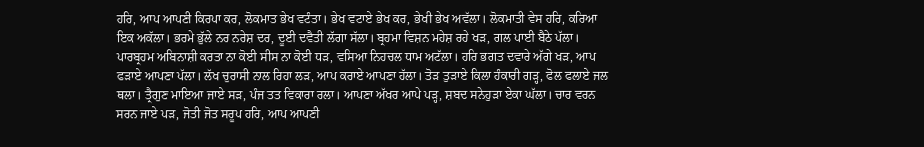ਹਰਿ, ਆਪ ਆਪਣੀ ਕਿਰਪਾ ਕਰ, ਲੋਕਮਾਤ ਭੇਖ ਵਟੰਤਾ। ਭੇਖ ਵਟਾਏ ਭੇਖ ਕਰ, ਭੇਖੀ ਭੇਖ ਅਵੱਲਾ। ਲੋਕਮਾਤੀ ਵੇਸ ਹਰਿ, ਕਰਿਆ ਇਕ ਅਕੱਲਾ। ਭਰਮੇ ਭੁੱਲੇ ਨਰ ਨਰੇਸ਼ ਦਰ, ਦੂਈ ਦਵੈਤੀ ਲੱਗਾ ਸੱਲਾ। ਬ੍ਰਹਮਾ ਵਿਸ਼ਨ ਮਹੇਸ਼ ਰਹੇ ਖੜ, ਗਲ ਪਾਈ ਬੈਠੇ ਪੱਲਾ। ਪਾਰਬ੍ਰਹਮ ਅਬਿਨਾਸ਼ੀ ਕਰਤਾ ਨਾ ਕੋਈ ਸੀਸ ਨਾ ਕੋਈ ਧੜ, ਵਸਿਆ ਨਿਹਚਲ ਧਾਮ ਅਟੱਲਾ। ਹਰਿ ਭਗਤ ਦਵਾਰੇ ਅੱਗੇ ਖੜ, ਆਪ ਫੜਾਏ ਆਪਣਾ ਪੱਲਾ। ਲੱਖ ਚੁਰਾਸੀ ਨਾਲ ਰਿਹਾ ਲੜ, ਆਪ ਕਰਾਏ ਆਪਣਾ ਹੱਲਾ। ਤੋੜ ਤੁੜਾਏ ਕਿਲਾ ਹੰਕਾਰੀ ਗੜ੍ਹ, ਫੋਲ ਫਲਾਏ ਜਲ ਥਲਾ। ਤ੍ਰੈਗੁਣ ਮਾਇਆ ਜਾਏ ਸੜ, ਪੰਜ ਤਤ ਵਿਕਾਰਾ ਰਲਾ। ਆਪਣਾ ਅੱਖਰ ਆਪੇ ਪੜ੍ਹ, ਸ਼ਬਦ ਸਨੇਹੁੜਾ ਏਕਾ ਘੱਲਾ। ਚਾਰ ਵਰਨ ਸਰਨ ਜਾਏ ਪੜ, ਜੋਤੀ ਜੋਤ ਸਰੂਪ ਹਰਿ, ਆਪ ਆਪਣੀ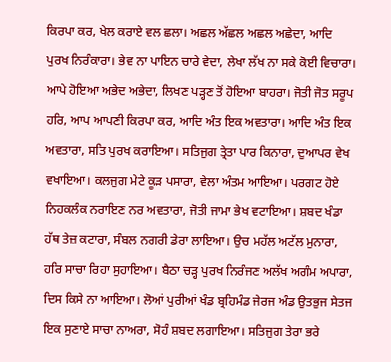ਕਿਰਪਾ ਕਰ, ਖੇਲ ਕਰਾਏ ਵਲ ਛਲਾ। ਅਛਲ ਅੱਛਲ ਅਛਲ ਅਛੇਦਾ, ਆਦਿ ਪੁਰਖ ਨਿਰੰਕਾਰਾ। ਭੇਵ ਨਾ ਪਾਇਨ ਚਾਰੇ ਵੇਦਾ, ਲੇਖਾ ਲੱਖ ਨਾ ਸਕੇ ਕੋਈ ਵਿਚਾਰਾ। ਆਪੇ ਹੋਇਆ ਅਭੇਦ ਅਭੇਦਾ, ਲਿਖਣ ਪੜ੍ਹਣ ਤੋਂ ਹੋਇਆ ਬਾਹਰਾ। ਜੋਤੀ ਜੋਤ ਸਰੂਪ ਹਰਿ, ਆਪ ਆਪਣੀ ਕਿਰਪਾ ਕਰ, ਆਦਿ ਅੰਤ ਇਕ ਅਵਤਾਰਾ। ਆਦਿ ਅੰਤ ਇਕ ਅਵਤਾਰਾ, ਸਤਿ ਪੁਰਖ ਕਰਾਇਆ। ਸਤਿਜੁਗ ਤ੍ਰੇਤਾ ਪਾਰ ਕਿਨਾਰਾ, ਦੁਆਪਰ ਵੇਖ ਵਖਾਇਆ। ਕਲਜੁਗ ਮੇਟੇ ਕੂੜ ਪਸਾਰਾ, ਵੇਲਾ ਅੰਤਮ ਆਇਆ। ਪਰਗਟ ਹੋਏ ਨਿਹਕਲੰਕ ਨਰਾਇਣ ਨਰ ਅਵਤਾਰਾ, ਜੋਤੀ ਜਾਮਾ ਭੇਖ ਵਟਾਇਆ। ਸ਼ਬਦ ਖੰਡਾ ਹੱਥ ਤੇਜ਼ ਕਟਾਰਾ, ਸੰਬਲ ਨਗਰੀ ਡੇਰਾ ਲਾਇਆ। ਉਚ ਮਹੱਲ ਅਟੱਲ ਮੁਨਾਰਾ, ਹਰਿ ਸਾਚਾ ਰਿਹਾ ਸੁਹਾਇਆ। ਬੈਠਾ ਚੜ੍ਹ ਪੁਰਖ ਨਿਰੰਜਣ ਅਲੱਖ ਅਗੰਮ ਅਪਾਰਾ, ਦਿਸ ਕਿਸੇ ਨਾ ਆਇਆ। ਲੋਆਂ ਪੁਰੀਆਂ ਖੰਡ ਬ੍ਰਹਿਮੰਡ ਜੇਰਜ ਅੰਡ ਉਤਭੁਜ ਸੇਤਜ ਇਕ ਸੁਣਾਏ ਸਾਚਾ ਨਾਅਰਾ, ਸੋਹੰ ਸ਼ਬਦ ਲਗਾਇਆ। ਸਤਿਜੁਗ ਤੇਰਾ ਭਰੇ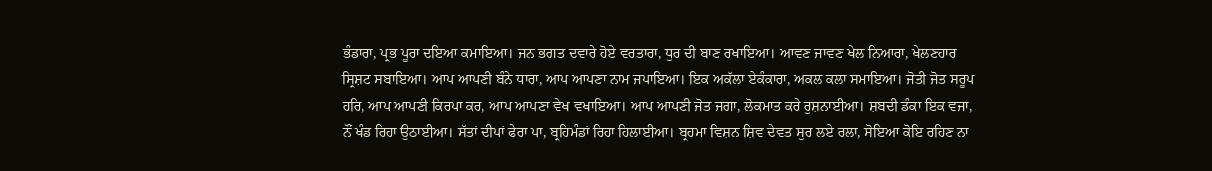ਭੰਡਾਰਾ, ਪ੍ਰਭ ਪੂਰਾ ਦਇਆ ਕਮਾਇਆ। ਜਨ ਭਗਤ ਦਵਾਰੇ ਹੋਏ ਵਰਤਾਰਾ, ਧੁਰ ਦੀ ਬਾਣ ਰਖਾਇਆ। ਆਵਣ ਜਾਵਣ ਖੇਲ ਨਿਆਰਾ, ਖੇਲਣਹਾਰ ਸ੍ਰਿਸ਼ਟ ਸਬਾਇਆ। ਆਪ ਆਪਣੀ ਬੰਨੇ ਧਾਰਾ, ਆਪ ਆਪਣਾ ਨਾਮ ਜਪਾਇਆ। ਇਕ ਅਕੱਲਾ ਏਕੰਕਾਰਾ, ਅਕਲ ਕਲਾ ਸਮਾਇਆ। ਜੋਤੀ ਜੋਤ ਸਰੂਪ ਹਰਿ, ਆਪ ਆਪਣੀ ਕਿਰਪਾ ਕਰ, ਆਪ ਆਪਣਾ ਵੇਖ ਵਖਾਇਆ। ਆਪ ਆਪਣੀ ਜੋਤ ਜਗਾ, ਲੋਕਮਾਤ ਕਰੇ ਰੁਸ਼ਨਾਈਆ। ਸ਼ਬਦੀ ਡੰਕਾ ਇਕ ਵਜਾ, ਨੌਂ ਖੰਡ ਰਿਹਾ ਉਠਾਈਆ। ਸੱਤਾਂ ਦੀਪਾਂ ਫੇਰਾ ਪਾ, ਬ੍ਰਹਿਮੰਡਾਂ ਰਿਹਾ ਹਿਲਾਈਆ। ਬ੍ਰਹਮਾ ਵਿਸ਼ਨ ਸ਼ਿਵ ਦੇਵਤ ਸੁਰ ਲਏ ਰਲਾ, ਸੋਇਆ ਕੋਇ ਰਹਿਣ ਨਾ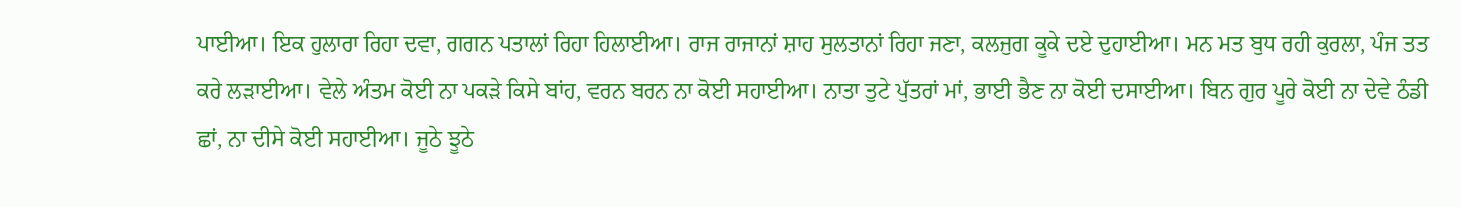ਪਾਈਆ। ਇਕ ਹੁਲਾਰਾ ਰਿਹਾ ਦਵਾ, ਗਗਨ ਪਤਾਲਾਂ ਰਿਹਾ ਹਿਲਾਈਆ। ਰਾਜ ਰਾਜਾਨਾਂ ਸ਼ਾਹ ਸੁਲਤਾਨਾਂ ਰਿਹਾ ਜਣਾ, ਕਲਜੁਗ ਕੂਕੇ ਦਏ ਦੁਹਾਈਆ। ਮਨ ਮਤ ਬੁਧ ਰਹੀ ਕੁਰਲਾ, ਪੰਜ ਤਤ ਕਰੇ ਲੜਾਈਆ। ਵੇਲੇ ਅੰਤਮ ਕੋਈ ਨਾ ਪਕੜੇ ਕਿਸੇ ਬਾਂਹ, ਵਰਨ ਬਰਨ ਨਾ ਕੋਈ ਸਹਾਈਆ। ਨਾਤਾ ਤੁਟੇ ਪੁੱਤਰਾਂ ਮਾਂ, ਭਾਈ ਭੈਣ ਨਾ ਕੋਈ ਦਸਾਈਆ। ਬਿਨ ਗੁਰ ਪੂਰੇ ਕੋਈ ਨਾ ਦੇਵੇ ਠੰਡੀ ਛਾਂ, ਨਾ ਦੀਸੇ ਕੋਈ ਸਹਾਈਆ। ਜੂਠੇ ਝੂਠੇ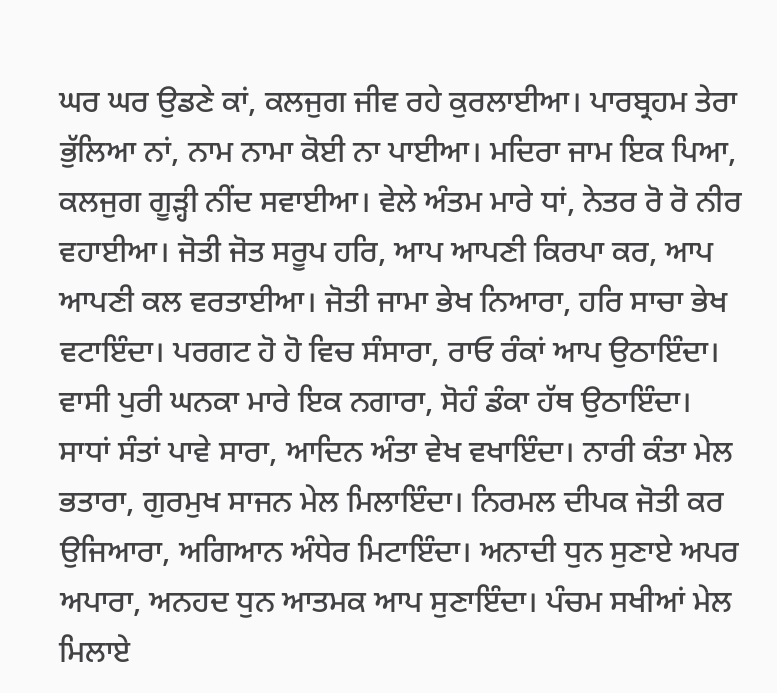ਘਰ ਘਰ ਉਡਣੇ ਕਾਂ, ਕਲਜੁਗ ਜੀਵ ਰਹੇ ਕੁਰਲਾਈਆ। ਪਾਰਬ੍ਰਹਮ ਤੇਰਾ ਭੁੱਲਿਆ ਨਾਂ, ਨਾਮ ਨਾਮਾ ਕੋਈ ਨਾ ਪਾਈਆ। ਮਦਿਰਾ ਜਾਮ ਇਕ ਪਿਆ, ਕਲਜੁਗ ਗੂੜ੍ਹੀ ਨੀਂਦ ਸਵਾਈਆ। ਵੇਲੇ ਅੰਤਮ ਮਾਰੇ ਧਾਂ, ਨੇਤਰ ਰੋ ਰੋ ਨੀਰ ਵਹਾਈਆ। ਜੋਤੀ ਜੋਤ ਸਰੂਪ ਹਰਿ, ਆਪ ਆਪਣੀ ਕਿਰਪਾ ਕਰ, ਆਪ ਆਪਣੀ ਕਲ ਵਰਤਾਈਆ। ਜੋਤੀ ਜਾਮਾ ਭੇਖ ਨਿਆਰਾ, ਹਰਿ ਸਾਚਾ ਭੇਖ ਵਟਾਇੰਦਾ। ਪਰਗਟ ਹੋ ਹੋ ਵਿਚ ਸੰਸਾਰਾ, ਰਾਓ ਰੰਕਾਂ ਆਪ ਉਠਾਇੰਦਾ। ਵਾਸੀ ਪੁਰੀ ਘਨਕਾ ਮਾਰੇ ਇਕ ਨਗਾਰਾ, ਸੋਹੰ ਡੰਕਾ ਹੱਥ ਉਠਾਇੰਦਾ। ਸਾਧਾਂ ਸੰਤਾਂ ਪਾਵੇ ਸਾਰਾ, ਆਦਿਨ ਅੰਤਾ ਵੇਖ ਵਖਾਇੰਦਾ। ਨਾਰੀ ਕੰਤਾ ਮੇਲ ਭਤਾਰਾ, ਗੁਰਮੁਖ ਸਾਜਨ ਮੇਲ ਮਿਲਾਇੰਦਾ। ਨਿਰਮਲ ਦੀਪਕ ਜੋਤੀ ਕਰ ਉਜਿਆਰਾ, ਅਗਿਆਨ ਅੰਧੇਰ ਮਿਟਾਇੰਦਾ। ਅਨਾਦੀ ਧੁਨ ਸੁਣਾਏ ਅਪਰ ਅਪਾਰਾ, ਅਨਹਦ ਧੁਨ ਆਤਮਕ ਆਪ ਸੁਣਾਇੰਦਾ। ਪੰਚਮ ਸਖੀਆਂ ਮੇਲ ਮਿਲਾਏ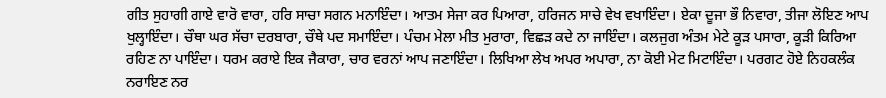ਗੀਤ ਸੁਹਾਗੀ ਗਾਏ ਵਾਰੋ ਵਾਰਾ, ਹਰਿ ਸਾਚਾ ਸਗਨ ਮਨਾਇੰਦਾ। ਆਤਮ ਸੇਜਾ ਕਰ ਪਿਆਰਾ, ਹਰਿਜਨ ਸਾਚੇ ਵੇਖ ਵਖਾਇੰਦਾ। ਏਕਾ ਦੂਜਾ ਭੌ ਨਿਵਾਰਾ, ਤੀਜਾ ਲੋਇਣ ਆਪ ਖੁਲ੍ਹਾਇੰਦਾ। ਚੌਥਾ ਘਰ ਸੱਚਾ ਦਰਬਾਰਾ, ਚੌਥੇ ਪਦ ਸਮਾਇੰਦਾ। ਪੰਚਮ ਮੇਲਾ ਮੀਤ ਮੁਰਾਰਾ, ਵਿਛੜ ਕਦੇ ਨਾ ਜਾਇੰਦਾ। ਕਲਜੁਗ ਅੰਤਮ ਮੇਟੇ ਕੂੜ ਪਸਾਰਾ, ਕੂੜੀ ਕਿਰਿਆ ਰਹਿਣ ਨਾ ਪਾਇੰਦਾ। ਧਰਮ ਕਰਾਏ ਇਕ ਜੈਕਾਰਾ, ਚਾਰ ਵਰਨਾਂ ਆਪ ਜਣਾਇੰਦਾ। ਲਿਖਿਆ ਲੇਖ ਅਪਰ ਅਪਾਰਾ, ਨਾ ਕੋਈ ਮੇਟ ਮਿਟਾਇੰਦਾ। ਪਰਗਟ ਹੋਏ ਨਿਹਕਲੰਕ ਨਰਾਇਣ ਨਰ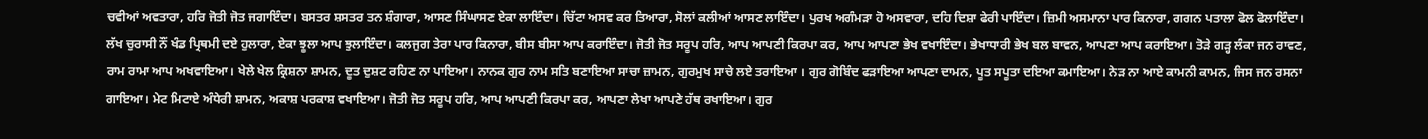ਚਵੀਆਂ ਅਵਤਾਰਾ, ਹਰਿ ਜੋਤੀ ਜੋਤ ਜਗਾਇੰਦਾ। ਬਸਤਰ ਸ਼ਸਤਰ ਤਨ ਸ਼ੰਗਾਰਾ, ਆਸਣ ਸਿੰਘਾਸਣ ਏਕਾ ਲਾਇੰਦਾ। ਚਿੱਟਾ ਅਸਵ ਕਰ ਤਿਆਰਾ, ਸੋਲਾਂ ਕਲੀਆਂ ਆਸਣ ਲਾਇੰਦਾ। ਪੁਰਖ ਅਗੰਮੜਾ ਹੋ ਅਸਵਾਰਾ, ਦਹਿ ਦਿਸ਼ਾ ਫੇਰੀ ਪਾਇੰਦਾ। ਜ਼ਿਮੀ ਅਸਮਾਨਾ ਪਾਰ ਕਿਨਾਰਾ, ਗਗਨ ਪਤਾਲਾ ਫੋਲ ਫੋਲਾਇੰਦਾ। ਲੱਖ ਚੁਰਾਸੀ ਨੌਂ ਖੰਡ ਪ੍ਰਿਥਮੀ ਦਏ ਹੁਲਾਰਾ, ਏਕਾ ਝੂਲਾ ਆਪ ਝੁਲਾਇੰਦਾ। ਕਲਜੁਗ ਤੇਰਾ ਪਾਰ ਕਿਨਾਰਾ, ਬੀਸ ਬੀਸਾ ਆਪ ਕਰਾਇੰਦਾ। ਜੋਤੀ ਜੋਤ ਸਰੂਪ ਹਰਿ, ਆਪ ਆਪਣੀ ਕਿਰਪਾ ਕਰ, ਆਪ ਆਪਣਾ ਭੇਖ ਵਖਾਇੰਦਾ। ਭੇਖਾਧਾਰੀ ਭੇਖ ਬਲ ਬਾਵਨ, ਆਪਣਾ ਆਪ ਕਰਾਇਆ। ਤੋੜੇ ਗੜ੍ਹ ਲੰਕਾ ਜਨ ਰਾਵਣ, ਰਾਮ ਰਾਮਾ ਆਪ ਅਖਵਾਇਆ। ਖੇਲੇ ਖੇਲ ਕ੍ਰਿਸ਼ਨਾ ਸ਼ਾਮਨ, ਦੂਤ ਦੁਸ਼ਟ ਰਹਿਣ ਨਾ ਪਾਇਆ। ਨਾਨਕ ਗੁਰ ਨਾਮ ਸਤਿ ਬਣਾਇਆ ਸਾਚਾ ਜ਼ਾਮਨ, ਗੁਰਮੁਖ ਸਾਚੇ ਲਏ ਤਰਾਇਆ । ਗੁਰ ਗੋਬਿੰਦ ਫੜਾਇਆ ਆਪਣਾ ਦਾਮਨ, ਪੂਤ ਸਪੂਤਾ ਦਇਆ ਕਮਾਇਆ। ਨੇੜ ਨਾ ਆਏ ਕਾਮਨੀ ਕਾਮਨ, ਜਿਸ ਜਨ ਰਸਨਾ ਗਾਇਆ। ਮੇਟ ਮਿਟਾਏ ਅੰਧੇਰੀ ਸ਼ਾਮਨ, ਅਕਾਸ਼ ਪਰਕਾਸ਼ ਵਖਾਇਆ। ਜੋਤੀ ਜੋਤ ਸਰੂਪ ਹਰਿ, ਆਪ ਆਪਣੀ ਕਿਰਪਾ ਕਰ, ਆਪਣਾ ਲੇਖਾ ਆਪਣੇ ਹੱਥ ਰਖਾਇਆ। ਗੁਰ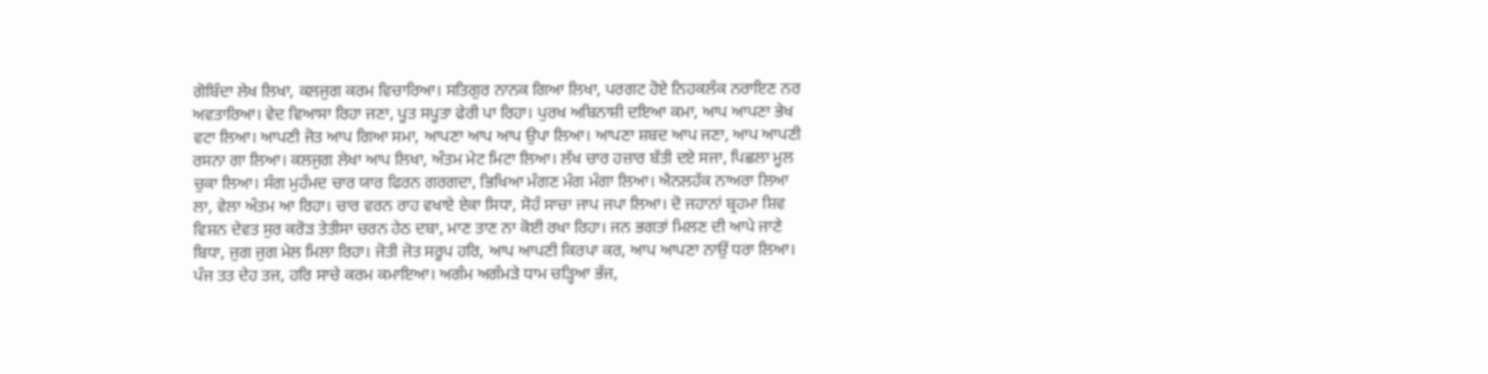ਗੋਬਿੰਦਾ ਲੇਖ ਲਿਖਾ, ਕਲਜੁਗ ਕਰਮ ਵਿਚਾਰਿਆ। ਸਤਿਗੁਰ ਨਾਨਕ ਗਿਆ ਲਿਖਾ, ਪਰਗਟ ਹੋਏ ਨਿਹਕਲੰਕ ਨਰਾਇਣ ਨਰ ਅਵਤਾਰਿਆ। ਵੇਦ ਵਿਆਸਾ ਰਿਹਾ ਜਣਾ, ਪੂਤ ਸਪੂਤਾ ਫੇਰੀ ਪਾ ਰਿਹਾ। ਪੁਰਖ ਅਬਿਨਾਸ਼ੀ ਦਇਆ ਕਮਾ, ਆਪ ਆਪਣਾ ਭੇਖ ਵਟਾ ਲਿਆ। ਆਪਣੀ ਜੋਤ ਆਪ ਗਿਆ ਸਮਾ, ਆਪਣਾ ਆਪ ਆਪ ਉਪਾ ਲਿਆ। ਆਪਣਾ ਸ਼ਬਦ ਆਪ ਜਣਾ, ਆਪ ਆਪਣੀ ਰਸਨਾ ਗਾ ਲਿਆ। ਕਲਜੁਗ ਲੇਖਾ ਆਪ ਲਿਖਾ, ਅੰਤਮ ਮੇਟ ਮਿਟਾ ਲਿਆ। ਲੱਖ ਚਾਰ ਹਜ਼ਾਰ ਬੱਤੀ ਦਏ ਸਜਾ, ਪਿਛਲਾ ਮੂਲ ਚੁਕਾ ਲਿਆ। ਸੰਗ ਮੁਹੰਮਦ ਚਾਰ ਯਾਰ ਫਿਰਨ ਗਰਗਦਾ, ਭਿਖਿਆ ਮੰਗਣ ਮੰਗ ਮੰਗਾ ਲਿਆ। ਐਨਲਹੱਕ ਨਾਅਰਾ ਲਿਆ ਲਾ, ਵੇਲਾ ਅੰਤਮ ਆ ਰਿਹਾ। ਚਾਰ ਵਰਨ ਰਾਹ ਵਖਾਏ ਏਕਾ ਸਿਧਾ, ਸੋਹੰ ਸਾਚਾ ਜਾਪ ਜਪਾ ਲਿਆ। ਦੋ ਜਹਾਨਾਂ ਬ੍ਰਹਮਾ ਸ਼ਿਵ ਵਿਸ਼ਨ ਦੇਵਤ ਸੁਰ ਕਰੋੜ ਤੇਤੀਸਾ ਚਰਨ ਹੇਠ ਦਬਾ, ਮਾਣ ਤਾਣ ਨਾ ਕੋਈ ਰਖਾ ਰਿਹਾ। ਜਨ ਭਗਤਾਂ ਮਿਲਣ ਦੀ ਆਪੇ ਜਾਣੇ ਬਿਧਾ, ਜੁਗ ਜੁਗ ਮੇਲ ਮਿਲਾ ਰਿਹਾ। ਜੋਤੀ ਜੋਤ ਸਰੂਪ ਹਰਿ, ਆਪ ਆਪਣੀ ਕਿਰਪਾ ਕਰ, ਆਪ ਆਪਣਾ ਨਾਉਂ ਧਰਾ ਲਿਆ। ਪੰਜ ਤਤ ਦੇਹ ਤਜ, ਹਰਿ ਸਾਚੇ ਕਰਮ ਕਮਾਇਆ। ਅਗੰਮ ਅਗੰਮੜੇ ਧਾਮ ਚੜ੍ਹਿਆ ਭੱਜ,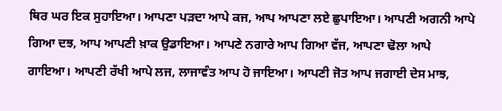ਥਿਰ ਘਰ ਇਕ ਸੁਹਾਇਆ। ਆਪਣਾ ਪੜਦਾ ਆਪੇ ਕਜ, ਆਪ ਆਪਣਾ ਲਏ ਛੁਪਾਇਆ। ਆਪਣੀ ਅਗਨੀ ਆਪੇ ਗਿਆ ਦਝ, ਆਪ ਆਪਣੀ ਖ਼ਾਕ ਉਡਾਇਆ। ਆਪਣੇ ਨਗਾਰੇ ਆਪ ਗਿਆ ਵੱਜ, ਆਪਣਾ ਢੋਲਾ ਆਪੇ ਗਾਇਆ। ਆਪਣੀ ਰੱਖੀ ਆਪੇ ਲਜ, ਲਾਜਾਵੰਤ ਆਪ ਹੋ ਜਾਇਆ। ਆਪਣੀ ਜੋਤ ਆਪ ਜਗਾਈ ਦੇਸ ਮਾਝ,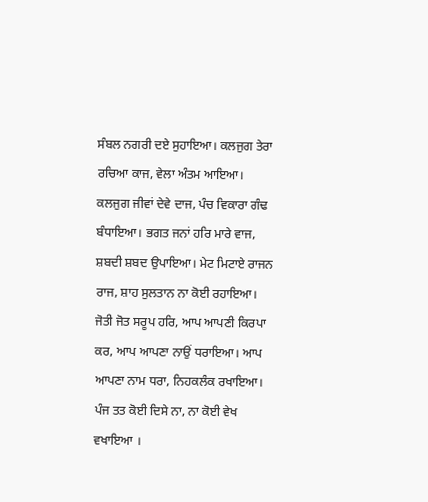ਸੰਬਲ ਨਗਰੀ ਦਏ ਸੁਹਾਇਆ। ਕਲਜੁਗ ਤੇਰਾ ਰਚਿਆ ਕਾਜ, ਵੇਲਾ ਅੰਤਮ ਆਇਆ। ਕਲਜੁਗ ਜੀਵਾਂ ਦੇਵੇ ਦਾਜ, ਪੰਚ ਵਿਕਾਰਾ ਗੰਢ ਬੰਧਾਇਆ। ਭਗਤ ਜਨਾਂ ਹਰਿ ਮਾਰੇ ਵਾਜ, ਸ਼ਬਦੀ ਸ਼ਬਦ ਉਪਾਇਆ। ਮੇਟ ਮਿਟਾਏ ਰਾਜਨ ਰਾਜ, ਸ਼ਾਹ ਸੁਲਤਾਨ ਨਾ ਕੋਈ ਰਹਾਇਆ। ਜੋਤੀ ਜੋਤ ਸਰੂਪ ਹਰਿ, ਆਪ ਆਪਣੀ ਕਿਰਪਾ ਕਰ, ਆਪ ਆਪਣਾ ਨਾਉਂ ਧਰਾਇਆ। ਆਪ ਆਪਣਾ ਨਾਮ ਧਰਾ, ਨਿਹਕਲੰਕ ਰਖਾਇਆ। ਪੰਜ ਤਤ ਕੋਈ ਦਿਸੇ ਨਾ, ਨਾ ਕੋਈ ਵੇਖ ਵਖਾਇਆ ।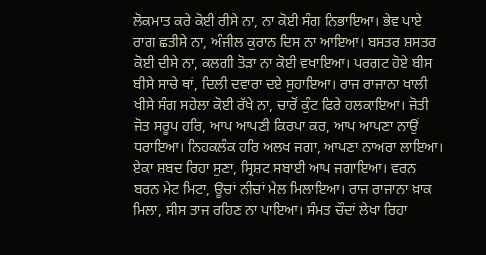ਲੋਕਮਾਤ ਕਰੇ ਕੋਈ ਰੀਸੇ ਨਾ, ਨਾ ਕੋਈ ਸੰਗ ਨਿਭਾਇਆ। ਭੇਵ ਪਾਏ ਰਾਗ ਛਤੀਸੇ ਨਾ, ਅੰਜੀਲ ਕੁਰਾਨ ਦਿਸ ਨਾ ਆਇਆ। ਬਸਤਰ ਸ਼ਸਤਰ ਕੋਈ ਦੀਸੇ ਨਾ, ਕਲਗੀ ਤੋੜਾ ਨਾ ਕੋਈ ਵਖਾਇਆ। ਪਰਗਟ ਹੋਏ ਬੀਸ ਬੀਸੇ ਸਾਚੇ ਥਾਂ, ਦਿਲੀ ਦਵਾਰਾ ਦਏ ਸੁਹਾਇਆ। ਰਾਜ ਰਾਜਾਨਾ ਖਾਲੀ ਖੀਸੇ ਸੰਗ ਸਹੇਲਾ ਕੋਈ ਰੱਖੇ ਨਾ, ਚਾਰੋਂ ਕੁੰਟ ਫਿਰੇ ਹਲਕਾਇਆ। ਜੋਤੀ ਜੋਤ ਸਰੂਪ ਹਰਿ, ਆਪ ਆਪਣੀ ਕਿਰਪਾ ਕਰ, ਆਪ ਆਪਣਾ ਨਾਉਂ ਧਰਾਇਆ। ਨਿਹਕਲੰਕ ਹਰਿ ਅਲਖ ਜਗਾ, ਆਪਣਾ ਨਾਅਰਾ ਲਾਇਆ। ਏਕਾ ਸ਼ਬਦ ਰਿਹਾ ਸੁਣਾ, ਸ੍ਰਿਸ਼ਟ ਸਬਾਈ ਆਪ ਜਗਾਇਆ। ਵਰਨ ਬਰਨ ਮੇਟ ਮਿਟਾ, ਊਚਾਂ ਨੀਚਾਂ ਮੇਲ ਮਿਲਾਇਆ। ਰਾਜ ਰਾਜਾਨਾ ਖ਼ਾਕ ਮਿਲਾ, ਸੀਸ ਤਾਜ ਰਹਿਣ ਨਾ ਪਾਇਆ। ਸੰਮਤ ਚੌਦਾਂ ਲੇਖਾ ਰਿਹਾ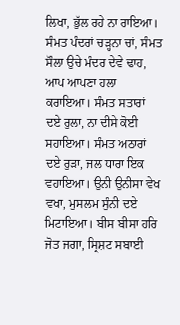ਲਿਖਾ, ਭੁੱਲ ਰਹੇ ਨਾ ਰਾਇਆ। ਸੰਮਤ ਪੰਦਰਾਂ ਚੜ੍ਹਨਾ ਚਾਂ, ਸੰਮਤ ਸੌਲਾ ਉਚੇ ਮੰਦਰ ਦੇਵੇ ਢਾਹ, ਆਪ ਆਪਣਾ ਹਲਾ ਕਰਾਇਆ। ਸੰਮਤ ਸਤਾਰਾਂ ਦਏ ਰੁਲਾ, ਨਾ ਦੀਸੇ ਕੋਈ ਸਹਾਇਆ। ਸੰਮਤ ਅਠਾਰਾਂ ਦਏ ਰੁੜਾ, ਜਲ ਧਾਰਾ ਇਕ ਵਹਾਇਆ। ਉਨੀ ਉਨੀਸਾ ਵੇਖ ਵਖਾ, ਮੁਸਲਮ ਸੁੰਨੀ ਦਏ ਮਿਟਾਇਆ। ਬੀਸ ਬੀਸਾ ਹਰਿ ਜੋਤ ਜਗਾ, ਸ੍ਰਿਸ਼ਟ ਸਬਾਈ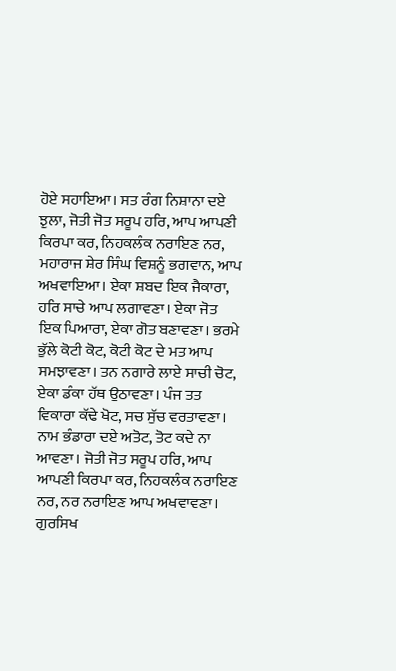ਹੋਏ ਸਹਾਇਆ। ਸਤ ਰੰਗ ਨਿਸ਼ਾਨਾ ਦਏ ਝੁਲਾ, ਜੋਤੀ ਜੋਤ ਸਰੂਪ ਹਰਿ, ਆਪ ਆਪਣੀ ਕਿਰਪਾ ਕਰ, ਨਿਹਕਲੰਕ ਨਰਾਇਣ ਨਰ, ਮਹਾਰਾਜ ਸ਼ੇਰ ਸਿੰਘ ਵਿਸ਼ਨੂੰ ਭਗਵਾਨ, ਆਪ ਅਖਵਾਇਆ। ਏਕਾ ਸ਼ਬਦ ਇਕ ਜੈਕਾਰਾ, ਹਰਿ ਸਾਚੇ ਆਪ ਲਗਾਵਣਾ। ਏਕਾ ਜੋਤ ਇਕ ਪਿਆਰਾ, ਏਕਾ ਗੋਤ ਬਣਾਵਣਾ। ਭਰਮੇ ਭੁੱਲੇ ਕੋਟੀ ਕੋਟ, ਕੋਟੀ ਕੋਟ ਦੇ ਮਤ ਆਪ ਸਮਝਾਵਣਾ। ਤਨ ਨਗਾਰੇ ਲਾਏ ਸਾਚੀ ਚੋਟ, ਏਕਾ ਡੰਕਾ ਹੱਥ ਉਠਾਵਣਾ। ਪੰਜ ਤਤ ਵਿਕਾਰਾ ਕੱਢੇ ਖੋਟ, ਸਚ ਸੁੱਚ ਵਰਤਾਵਣਾ। ਨਾਮ ਭੰਡਾਰਾ ਦਏ ਅਤੋਟ, ਤੋਟ ਕਦੇ ਨਾ ਆਵਣਾ। ਜੋਤੀ ਜੋਤ ਸਰੂਪ ਹਰਿ, ਆਪ ਆਪਣੀ ਕਿਰਪਾ ਕਰ, ਨਿਹਕਲੰਕ ਨਰਾਇਣ ਨਰ, ਨਰ ਨਰਾਇਣ ਆਪ ਅਖਵਾਵਣਾ। ਗੁਰਸਿਖ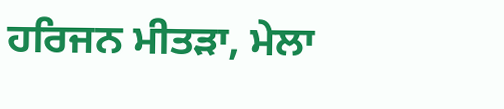ਹਰਿਜਨ ਮੀਤੜਾ, ਮੇਲਾ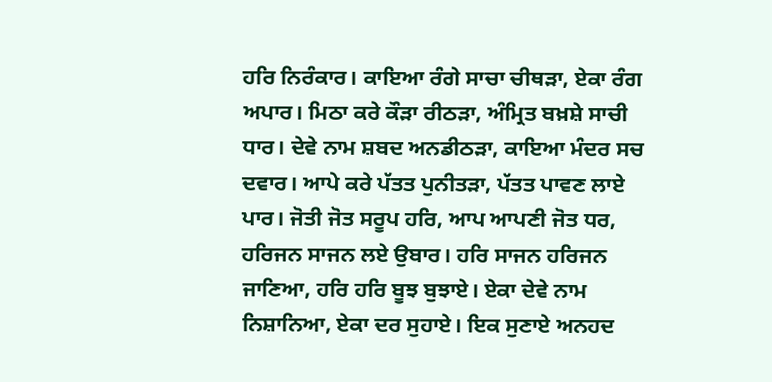ਹਰਿ ਨਿਰੰਕਾਰ। ਕਾਇਆ ਰੰਗੇ ਸਾਚਾ ਚੀਥੜਾ, ਏਕਾ ਰੰਗ ਅਪਾਰ। ਮਿਠਾ ਕਰੇ ਕੌੜਾ ਰੀਠੜਾ, ਅੰਮ੍ਰਿਤ ਬਖ਼ਸ਼ੇ ਸਾਚੀ ਧਾਰ। ਦੇਵੇ ਨਾਮ ਸ਼ਬਦ ਅਨਡੀਠੜਾ, ਕਾਇਆ ਮੰਦਰ ਸਚ ਦਵਾਰ। ਆਪੇ ਕਰੇ ਪੱਤਤ ਪੁਨੀਤੜਾ, ਪੱਤਤ ਪਾਵਣ ਲਾਏ ਪਾਰ। ਜੋਤੀ ਜੋਤ ਸਰੂਪ ਹਰਿ, ਆਪ ਆਪਣੀ ਜੋਤ ਧਰ, ਹਰਿਜਨ ਸਾਜਨ ਲਏ ਉਬਾਰ। ਹਰਿ ਸਾਜਨ ਹਰਿਜਨ ਜਾਣਿਆ, ਹਰਿ ਹਰਿ ਬੂਝ ਬੁਝਾਏ। ਏਕਾ ਦੇਵੇ ਨਾਮ ਨਿਸ਼ਾਨਿਆ, ਏਕਾ ਦਰ ਸੁਹਾਏ। ਇਕ ਸੁਣਾਏ ਅਨਹਦ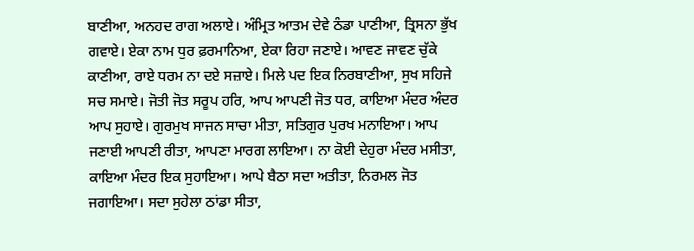ਬਾਣੀਆ, ਅਨਹਦ ਰਾਗ ਅਲਾਏ। ਅੰਮ੍ਰਿਤ ਆਤਮ ਦੇਵੇ ਠੰਡਾ ਪਾਣੀਆ, ਤ੍ਰਿਸਨਾ ਭੁੱਖ ਗਵਾਏ। ਏਕਾ ਨਾਮ ਧੁਰ ਫ਼ਰਮਾਨਿਆ, ਏਕਾ ਰਿਹਾ ਜਣਾਏ। ਆਵਣ ਜਾਵਣ ਚੁੱਕੇ ਕਾਣੀਆ, ਰਾਏ ਧਰਮ ਨਾ ਦਏ ਸਜ਼ਾਏ। ਮਿਲੇ ਪਦ ਇਕ ਨਿਰਬਾਣੀਆ, ਸੁਖ ਸਹਿਜੇ ਸਚ ਸਮਾਏ। ਜੋਤੀ ਜੋਤ ਸਰੂਪ ਹਰਿ, ਆਪ ਆਪਣੀ ਜੋਤ ਧਰ, ਕਾਇਆ ਮੰਦਰ ਅੰਦਰ ਆਪ ਸੁਹਾਏ। ਗੁਰਮੁਖ ਸਾਜਨ ਸਾਚਾ ਮੀਤਾ, ਸਤਿਗੁਰ ਪੁਰਖ ਮਨਾਇਆ। ਆਪ ਜਣਾਈ ਆਪਣੀ ਰੀਤਾ, ਆਪਣਾ ਮਾਰਗ ਲਾਇਆ। ਨਾ ਕੋਈ ਦੇਹੁਰਾ ਮੰਦਰ ਮਸੀਤਾ, ਕਾਇਆ ਮੰਦਰ ਇਕ ਸੁਹਾਇਆ। ਆਪੇ ਬੈਠਾ ਸਦਾ ਅਤੀਤਾ, ਨਿਰਮਲ ਜੋਤ ਜਗਾਇਆ। ਸਦਾ ਸੁਹੇਲਾ ਠਾਂਡਾ ਸੀਤਾ,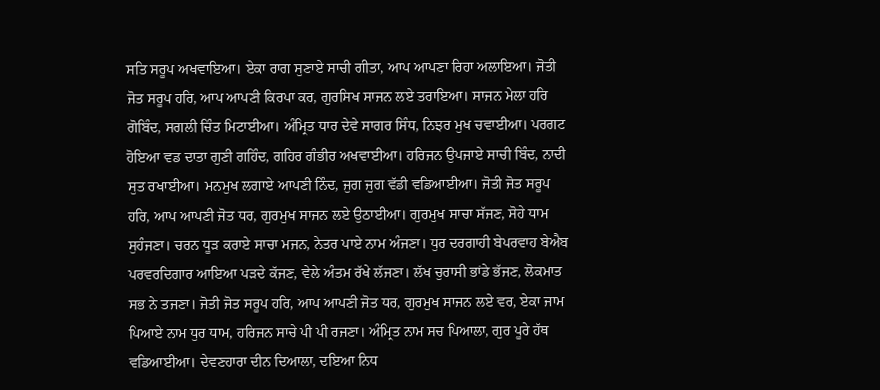ਸਤਿ ਸਰੂਪ ਅਖਵਾਇਆ। ਏਕਾ ਰਾਗ ਸੁਣਾਏ ਸਾਚੀ ਗੀਤਾ, ਆਪ ਆਪਣਾ ਰਿਹਾ ਅਲਾਇਆ। ਜੋਤੀ ਜੋਤ ਸਰੂਪ ਹਰਿ, ਆਪ ਆਪਣੀ ਕਿਰਪਾ ਕਰ, ਗੁਰਸਿਖ ਸਾਜਨ ਲਏ ਤਰਾਇਆ। ਸਾਜਨ ਮੇਲਾ ਹਰਿ ਗੋਬਿੰਦ, ਸਗਲੀ ਚਿੰਤ ਮਿਟਾਈਆ। ਅੰਮ੍ਰਿਤ ਧਾਰ ਦੇਵੇ ਸਾਗਰ ਸਿੰਧ, ਨਿਝਰ ਮੁਖ ਚਵਾਈਆ। ਪਰਗਟ ਹੋਇਆ ਵਡ ਦਾਤਾ ਗੁਣੀ ਗਹਿੰਦ, ਗਹਿਰ ਗੰਭੀਰ ਅਖਵਾਈਆ। ਹਰਿਜਨ ਉਪਜਾਏ ਸਾਚੀ ਬਿੰਦ, ਨਾਦੀ ਸੁਤ ਰਖਾਈਆ। ਮਨਮੁਖ ਲਗਾਏ ਆਪਣੀ ਨਿੰਦ, ਜੁਗ ਜੁਗ ਵੱਡੀ ਵਡਿਆਈਆ। ਜੋਤੀ ਜੋਤ ਸਰੂਪ ਹਰਿ, ਆਪ ਆਪਣੀ ਜੋਤ ਧਰ, ਗੁਰਮੁਖ ਸਾਜਨ ਲਏ ਉਠਾਈਆ। ਗੁਰਮੁਖ ਸਾਚਾ ਸੱਜਣ, ਸੋਹੇ ਧਾਮ ਸੁਹੰਜਣਾ। ਚਰਨ ਧੂੜ ਕਰਾਏ ਸਾਚਾ ਮਜਨ, ਨੇਤਰ ਪਾਏ ਨਾਮ ਅੰਜਣਾ। ਧੁਰ ਦਰਗਾਹੀ ਬੇਪਰਵਾਹ ਬੇਐਬ ਪਰਵਰਦਿਗਾਰ ਆਇਆ ਪੜਦੇ ਕੱਜਣ, ਵੇਲੇ ਅੰਤਮ ਰੱਖੇ ਲੱਜਣਾ। ਲੱਖ ਚੁਰਾਸੀ ਭਾਂਡੇ ਭੱਜਣ, ਲੋਕਮਾਤ ਸਭ ਨੇ ਤਜਣਾ। ਜੋਤੀ ਜੋਤ ਸਰੂਪ ਹਰਿ, ਆਪ ਆਪਣੀ ਜੋਤ ਧਰ, ਗੁਰਮੁਖ ਸਾਜਨ ਲਏ ਵਰ, ਏਕਾ ਜਾਮ ਪਿਆਏ ਨਾਮ ਧੁਰ ਧਾਮ, ਹਰਿਜਨ ਸਾਚੇ ਪੀ ਪੀ ਰਜਣਾ। ਅੰਮ੍ਰਿਤ ਨਾਮ ਸਚ ਪਿਆਲਾ, ਗੁਰ ਪੂਰੇ ਹੱਥ ਵਡਿਆਈਆ। ਦੇਵਣਹਾਰਾ ਦੀਨ ਦਿਆਲਾ, ਦਇਆ ਨਿਧ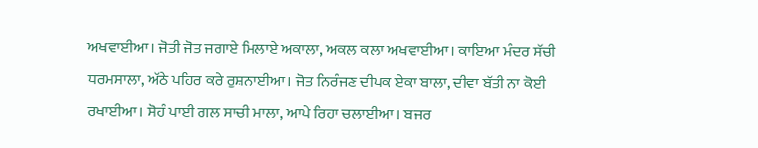ਅਖਵਾਈਆ। ਜੋਤੀ ਜੋਤ ਜਗਾਏ ਮਿਲਾਏ ਅਕਾਲਾ, ਅਕਲ ਕਲਾ ਅਖਵਾਈਆ। ਕਾਇਆ ਮੰਦਰ ਸੱਚੀ ਧਰਮਸਾਲਾ, ਅੱਠੇ ਪਹਿਰ ਕਰੇ ਰੁਸ਼ਨਾਈਆ। ਜੋਤ ਨਿਰੰਜਣ ਦੀਪਕ ਏਕਾ ਬਾਲਾ, ਦੀਵਾ ਬੱਤੀ ਨਾ ਕੋਈ ਰਖਾਈਆ। ਸੋਹੰ ਪਾਈ ਗਲ ਸਾਚੀ ਮਾਲਾ, ਆਪੇ ਰਿਹਾ ਚਲਾਈਆ। ਬਜਰ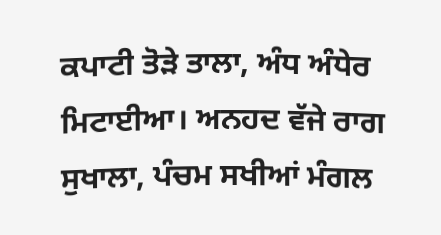ਕਪਾਟੀ ਤੋੜੇ ਤਾਲਾ, ਅੰਧ ਅੰਧੇਰ ਮਿਟਾਈਆ। ਅਨਹਦ ਵੱਜੇ ਰਾਗ ਸੁਖਾਲਾ, ਪੰਚਮ ਸਖੀਆਂ ਮੰਗਲ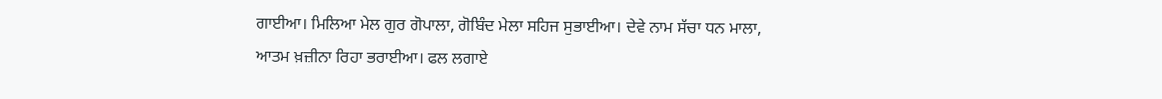ਗਾਈਆ। ਮਿਲਿਆ ਮੇਲ ਗੁਰ ਗੋਪਾਲਾ, ਗੋਬਿੰਦ ਮੇਲਾ ਸਹਿਜ ਸੁਭਾਈਆ। ਦੇਵੇ ਨਾਮ ਸੱਚਾ ਧਨ ਮਾਲਾ, ਆਤਮ ਖ਼ਜ਼ੀਨਾ ਰਿਹਾ ਭਰਾਈਆ। ਫਲ ਲਗਾਏ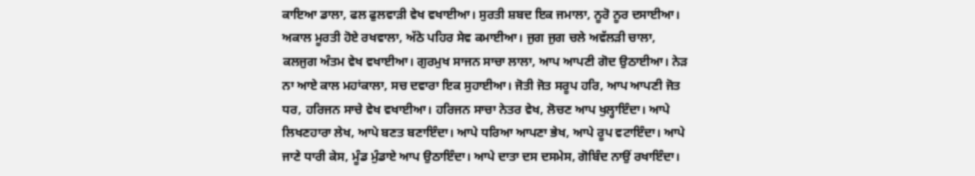ਕਾਇਆ ਡਾਲਾ, ਫਲ ਫੁਲਵਾੜੀ ਵੇਖ ਵਖਾਈਆ। ਸੁਰਤੀ ਸ਼ਬਦ ਇਕ ਜਮਾਲਾ, ਨੂਰੋ ਨੂਰ ਦਸਾਈਆ। ਅਕਾਲ ਮੂਰਤੀ ਹੋਏ ਰਖਵਾਲਾ, ਅੱਠੇ ਪਹਿਰ ਸੇਵ ਕਮਾਈਆ। ਜੁਗ ਜੁਗ ਚਲੇ ਅਵੱਲੜੀ ਚਾਲਾ, ਕਲਜੁਗ ਅੰਤਮ ਵੇਖ ਵਖਾਈਆ। ਗੁਰਮੁਖ ਸਾਜਨ ਸਾਚਾ ਲਾਲਾ, ਆਪ ਆਪਣੀ ਗੋਦ ਉਠਾਈਆ। ਨੇੜ ਨਾ ਆਏ ਕਾਲ ਮਹਾਂਕਾਲਾ, ਸਚ ਦਵਾਰਾ ਇਕ ਸੁਹਾਈਆ। ਜੋਤੀ ਜੋਤ ਸਰੂਪ ਹਰਿ, ਆਪ ਆਪਣੀ ਜੋਤ ਧਰ, ਹਰਿਜਨ ਸਾਚੇ ਵੇਖ ਵਖਾਈਆ। ਹਰਿਜਨ ਸਾਚਾ ਨੇਤਰ ਵੇਖ, ਲੋਚਣ ਆਪ ਖੁਲ੍ਹਾਇੰਦਾ। ਆਪੇ ਲਿਖਣਹਾਰਾ ਲੇਖ, ਆਪੇ ਬਣਤ ਬਣਾਇੰਦਾ। ਆਪੇ ਧਰਿਆ ਆਪਣਾ ਭੇਖ, ਆਪੇ ਰੂਪ ਵਟਾਇੰਦਾ। ਆਪੇ ਜਾਣੇ ਧਾਰੀ ਕੇਸ, ਮੂੰਡ ਮੁੰਡਾਏ ਆਪ ਉਠਾਇੰਦਾ। ਆਪੇ ਦਾਤਾ ਦਸ ਦਸਮੇਸ, ਗੋਬਿੰਦ ਨਾਉਂ ਰਖਾਇੰਦਾ।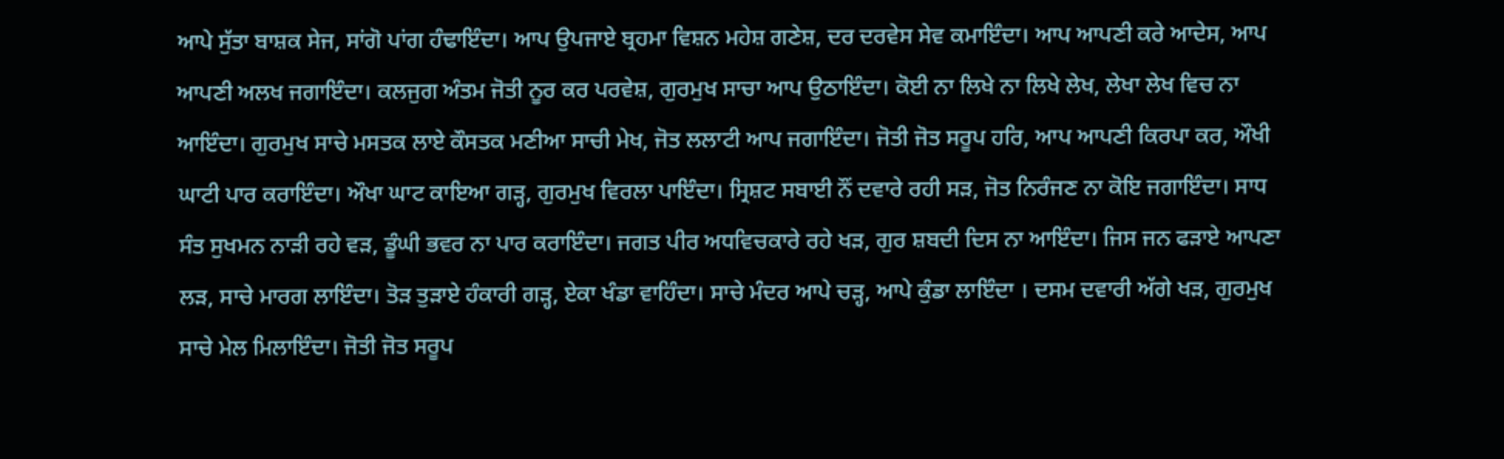ਆਪੇ ਸੁੱਤਾ ਬਾਸ਼ਕ ਸੇਜ, ਸਾਂਗੋ ਪਾਂਗ ਹੰਢਾਇੰਦਾ। ਆਪ ਉਪਜਾਏ ਬ੍ਰਹਮਾ ਵਿਸ਼ਨ ਮਹੇਸ਼ ਗਣੇਸ਼, ਦਰ ਦਰਵੇਸ ਸੇਵ ਕਮਾਇੰਦਾ। ਆਪ ਆਪਣੀ ਕਰੇ ਆਦੇਸ, ਆਪ ਆਪਣੀ ਅਲਖ ਜਗਾਇੰਦਾ। ਕਲਜੁਗ ਅੰਤਮ ਜੋਤੀ ਨੂਰ ਕਰ ਪਰਵੇਸ਼, ਗੁਰਮੁਖ ਸਾਚਾ ਆਪ ਉਠਾਇੰਦਾ। ਕੋਈ ਨਾ ਲਿਖੇ ਨਾ ਲਿਖੇ ਲੇਖ, ਲੇਖਾ ਲੇਖ ਵਿਚ ਨਾ ਆਇੰਦਾ। ਗੁਰਮੁਖ ਸਾਚੇ ਮਸਤਕ ਲਾਏ ਕੌਸਤਕ ਮਣੀਆ ਸਾਚੀ ਮੇਖ, ਜੋਤ ਲਲਾਟੀ ਆਪ ਜਗਾਇੰਦਾ। ਜੋਤੀ ਜੋਤ ਸਰੂਪ ਹਰਿ, ਆਪ ਆਪਣੀ ਕਿਰਪਾ ਕਰ, ਔਖੀ ਘਾਟੀ ਪਾਰ ਕਰਾਇੰਦਾ। ਔਖਾ ਘਾਟ ਕਾਇਆ ਗੜ੍ਹ, ਗੁਰਮੁਖ ਵਿਰਲਾ ਪਾਇੰਦਾ। ਸ੍ਰਿਸ਼ਟ ਸਬਾਈ ਨੌਂ ਦਵਾਰੇ ਰਹੀ ਸੜ, ਜੋਤ ਨਿਰੰਜਣ ਨਾ ਕੋਇ ਜਗਾਇੰਦਾ। ਸਾਧ ਸੰਤ ਸੁਖਮਨ ਨਾੜੀ ਰਹੇ ਵੜ, ਡੂੰਘੀ ਭਵਰ ਨਾ ਪਾਰ ਕਰਾਇੰਦਾ। ਜਗਤ ਪੀਰ ਅਧਵਿਚਕਾਰੇ ਰਹੇ ਖੜ, ਗੁਰ ਸ਼ਬਦੀ ਦਿਸ ਨਾ ਆਇੰਦਾ। ਜਿਸ ਜਨ ਫੜਾਏ ਆਪਣਾ ਲੜ, ਸਾਚੇ ਮਾਰਗ ਲਾਇੰਦਾ। ਤੋੜ ਤੁੜਾਏ ਹੰਕਾਰੀ ਗੜ੍ਹ, ਏਕਾ ਖੰਡਾ ਵਾਹਿੰਦਾ। ਸਾਚੇ ਮੰਦਰ ਆਪੇ ਚੜ੍ਹ, ਆਪੇ ਕੁੰਡਾ ਲਾਇੰਦਾ । ਦਸਮ ਦਵਾਰੀ ਅੱਗੇ ਖੜ, ਗੁਰਮੁਖ ਸਾਚੇ ਮੇਲ ਮਿਲਾਇੰਦਾ। ਜੋਤੀ ਜੋਤ ਸਰੂਪ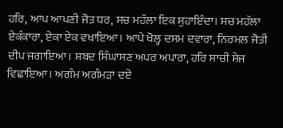ਹਰਿ, ਆਪ ਆਪਣੀ ਜੋਤ ਧਰ, ਸਚ ਮਹੱਲਾ ਇਕ ਸੁਹਾਇੰਦਾ। ਸਚ ਮਹੱਲਾ ਏਕੰਕਾਰਾ, ਏਕਾ ਏਕ ਵਖਾਇਆ। ਆਪੇ ਖੋਲ੍ਹ ਦਸਮ ਦਵਾਰਾ, ਨਿਰਮਲ ਜੋਤੀ ਦੀਪ ਜਗਾਇਆ। ਸ਼ਬਦ ਸਿੰਘਾਸਣ ਅਪਰ ਅਪਾਰਾ, ਹਰਿ ਸਾਚੀ ਸੇਜ ਵਿਛਾਇਆ। ਅਗੰਮ ਅਗੰਮੜਾ ਦਏ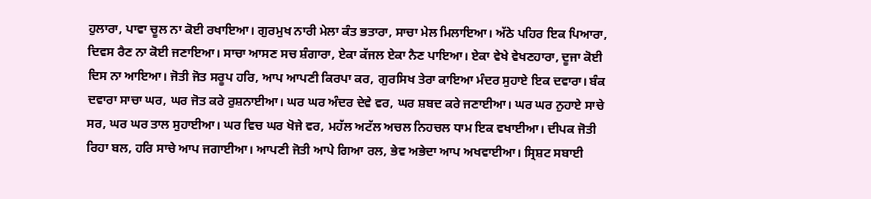ਹੁਲਾਰਾ, ਪਾਵਾ ਚੂਲ ਨਾ ਕੋਈ ਰਖਾਇਆ। ਗੁਰਮੁਖ ਨਾਰੀ ਮੇਲਾ ਕੰਤ ਭਤਾਰਾ, ਸਾਚਾ ਮੇਲ ਮਿਲਾਇਆ। ਅੱਠੇ ਪਹਿਰ ਇਕ ਪਿਆਰਾ, ਦਿਵਸ ਰੈਣ ਨਾ ਕੋਈ ਜਣਾਇਆ। ਸਾਚਾ ਆਸਣ ਸਚ ਸ਼ੰਗਾਰਾ, ਏਕਾ ਕੱਜਲ ਏਕਾ ਨੈਣ ਪਾਇਆ। ਏਕਾ ਵੇਖੇ ਵੇਖਣਹਾਰਾ, ਦੂਜਾ ਕੋਈ ਦਿਸ ਨਾ ਆਇਆ। ਜੋਤੀ ਜੋਤ ਸਰੂਪ ਹਰਿ, ਆਪ ਆਪਣੀ ਕਿਰਪਾ ਕਰ, ਗੁਰਸਿਖ ਤੇਰਾ ਕਾਇਆ ਮੰਦਰ ਸੁਹਾਏ ਇਕ ਦਵਾਰਾ। ਬੰਕ ਦਵਾਰਾ ਸਾਚਾ ਘਰ, ਘਰ ਜੋਤ ਕਰੇ ਰੁਸ਼ਨਾਈਆ। ਘਰ ਘਰ ਅੰਦਰ ਦੇਵੇ ਵਰ, ਘਰ ਸ਼ਬਦ ਕਰੇ ਜਣਾਈਆ। ਘਰ ਘਰ ਨੁਹਾਏ ਸਾਚੇ ਸਰ, ਘਰ ਘਰ ਤਾਲ ਸੁਹਾਈਆ। ਘਰ ਵਿਚ ਘਰ ਖੋਜੇ ਵਰ, ਮਹੱਲ ਅਟੱਲ ਅਚਲ ਨਿਹਚਲ ਧਾਮ ਇਕ ਵਖਾਈਆ। ਦੀਪਕ ਜੋਤੀ ਰਿਹਾ ਬਲ, ਹਰਿ ਸਾਚੇ ਆਪ ਜਗਾਈਆ। ਆਪਣੀ ਜੋਤੀ ਆਪੇ ਗਿਆ ਰਲ, ਭੇਵ ਅਭੇਦਾ ਆਪ ਅਖਵਾਈਆ। ਸ੍ਰਿਸ਼ਟ ਸਬਾਈ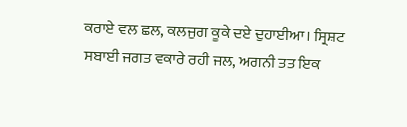ਕਰਾਏ ਵਲ ਛਲ, ਕਲਜੁਗ ਕੂਕੇ ਦਏ ਦੁਹਾਈਆ। ਸ੍ਰਿਸ਼ਟ ਸਬਾਈ ਜਗਤ ਵਕਾਰੇ ਰਹੀ ਜਲ, ਅਗਨੀ ਤਤ ਇਕ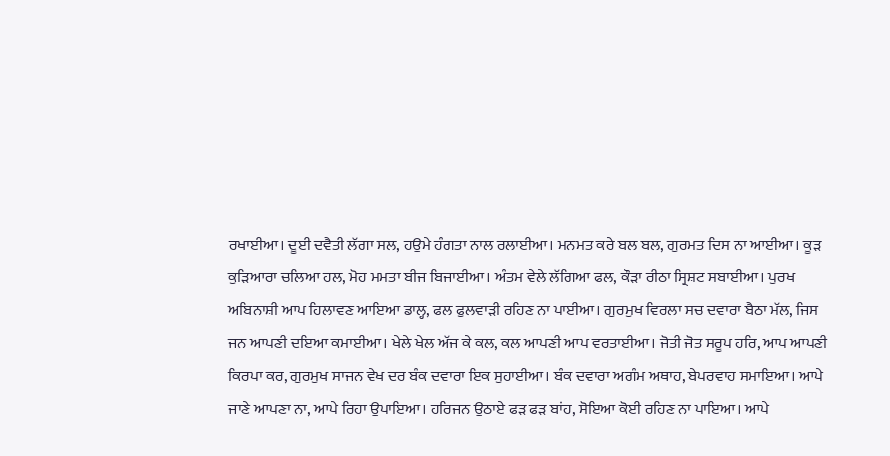ਰਖਾਈਆ। ਦੂਈ ਦਵੈਤੀ ਲੱਗਾ ਸਲ, ਹਉਮੇ ਹੰਗਤਾ ਨਾਲ ਰਲਾਈਆ। ਮਨਮਤ ਕਰੇ ਬਲ ਬਲ, ਗੁਰਮਤ ਦਿਸ ਨਾ ਆਈਆ। ਕੂੜ ਕੁੜਿਆਰਾ ਚਲਿਆ ਹਲ, ਮੋਹ ਮਮਤਾ ਬੀਜ ਬਿਜਾਈਆ। ਅੰਤਮ ਵੇਲੇ ਲੱਗਿਆ ਫਲ, ਕੌੜਾ ਰੀਠਾ ਸ੍ਰਿਸ਼ਟ ਸਬਾਈਆ। ਪੁਰਖ ਅਬਿਨਾਸ਼ੀ ਆਪ ਹਿਲਾਵਣ ਆਇਆ ਡਾਲ੍ਹ, ਫਲ ਫੁਲਵਾੜੀ ਰਹਿਣ ਨਾ ਪਾਈਆ। ਗੁਰਮੁਖ ਵਿਰਲਾ ਸਚ ਦਵਾਰਾ ਬੈਠਾ ਮੱਲ, ਜਿਸ ਜਨ ਆਪਣੀ ਦਇਆ ਕਮਾਈਆ। ਖੇਲੇ ਖੇਲ ਅੱਜ ਕੇ ਕਲ, ਕਲ ਆਪਣੀ ਆਪ ਵਰਤਾਈਆ। ਜੋਤੀ ਜੋਤ ਸਰੂਪ ਹਰਿ, ਆਪ ਆਪਣੀ ਕਿਰਪਾ ਕਰ, ਗੁਰਮੁਖ ਸਾਜਨ ਵੇਖ ਦਰ ਬੰਕ ਦਵਾਰਾ ਇਕ ਸੁਹਾਈਆ। ਬੰਕ ਦਵਾਰਾ ਅਗੰਮ ਅਥਾਹ, ਬੇਪਰਵਾਹ ਸਮਾਇਆ। ਆਪੇ ਜਾਣੇ ਆਪਣਾ ਨਾ, ਆਪੇ ਰਿਹਾ ਉਪਾਇਆ। ਹਰਿਜਨ ਉਠਾਏ ਫੜ ਫੜ ਬਾਂਹ, ਸੋਇਆ ਕੋਈ ਰਹਿਣ ਨਾ ਪਾਇਆ। ਆਪੇ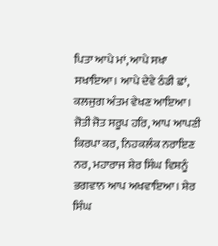ਪਿਤਾ ਆਪੇ ਮਾਂ, ਆਪੇ ਸਖਾ ਸਖਾਇਆ। ਆਪੇ ਦੇਵੇ ਠੰਡੀ ਛਾਂ, ਕਲਜੁਗ ਅੰਤਮ ਵੇਖਣ ਆਇਆ। ਜੋਤੀ ਜੋਤ ਸਰੂਪ ਹਰਿ, ਆਪ ਆਪਣੀ ਕਿਰਪਾ ਕਰ, ਨਿਹਕਲੰਕ ਨਰਾਇਣ ਨਰ, ਮਹਾਰਾਜ ਸ਼ੇਰ ਸਿੰਘ ਵਿਸ਼ਨੂੰ ਭਗਵਾਨ ਆਪ ਅਖਵਾਇਆ। ਸ਼ੇਰ ਸਿੰਘ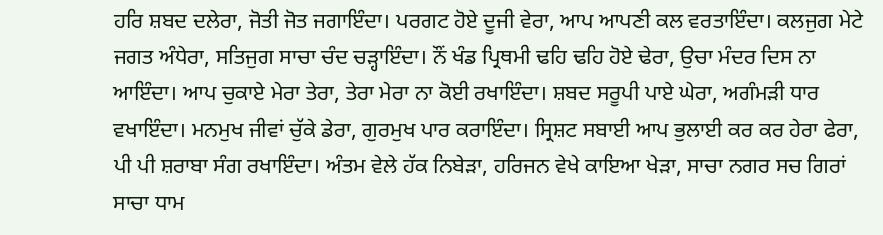ਹਰਿ ਸ਼ਬਦ ਦਲੇਰਾ, ਜੋਤੀ ਜੋਤ ਜਗਾਇੰਦਾ। ਪਰਗਟ ਹੋਏ ਦੂਜੀ ਵੇਰਾ, ਆਪ ਆਪਣੀ ਕਲ ਵਰਤਾਇੰਦਾ। ਕਲਜੁਗ ਮੇਟੇ ਜਗਤ ਅੰਧੇਰਾ, ਸਤਿਜੁਗ ਸਾਚਾ ਚੰਦ ਚੜ੍ਹਾਇੰਦਾ। ਨੌਂ ਖੰਡ ਪ੍ਰਿਥਮੀ ਢਹਿ ਢਹਿ ਹੋਏ ਢੇਰਾ, ਉਚਾ ਮੰਦਰ ਦਿਸ ਨਾ ਆਇੰਦਾ। ਆਪ ਚੁਕਾਏ ਮੇਰਾ ਤੇਰਾ, ਤੇਰਾ ਮੇਰਾ ਨਾ ਕੋਈ ਰਖਾਇੰਦਾ। ਸ਼ਬਦ ਸਰੂਪੀ ਪਾਏ ਘੇਰਾ, ਅਗੰਮੜੀ ਧਾਰ ਵਖਾਇੰਦਾ। ਮਨਮੁਖ ਜੀਵਾਂ ਚੁੱਕੇ ਡੇਰਾ, ਗੁਰਮੁਖ ਪਾਰ ਕਰਾਇੰਦਾ। ਸ੍ਰਿਸ਼ਟ ਸਬਾਈ ਆਪ ਭੁਲਾਈ ਕਰ ਕਰ ਹੇਰਾ ਫੇਰਾ, ਪੀ ਪੀ ਸ਼ਰਾਬਾ ਸੰਗ ਰਖਾਇੰਦਾ। ਅੰਤਮ ਵੇਲੇ ਹੱਕ ਨਿਬੇੜਾ, ਹਰਿਜਨ ਵੇਖੇ ਕਾਇਆ ਖੇੜਾ, ਸਾਚਾ ਨਗਰ ਸਚ ਗਿਰਾਂ ਸਾਚਾ ਧਾਮ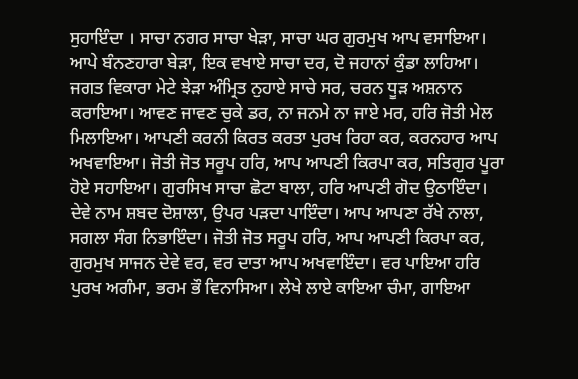ਸੁਹਾਇੰਦਾ । ਸਾਚਾ ਨਗਰ ਸਾਚਾ ਖੇੜਾ, ਸਾਚਾ ਘਰ ਗੁਰਮੁਖ ਆਪ ਵਸਾਇਆ। ਆਪੇ ਬੰਨਣਹਾਰਾ ਬੇੜਾ, ਇਕ ਵਖਾਏ ਸਾਚਾ ਦਰ, ਦੋ ਜਹਾਨਾਂ ਕੁੰਡਾ ਲਾਹਿਆ। ਜਗਤ ਵਿਕਾਰਾ ਮੇਟੇ ਝੇੜਾ ਅੰਮ੍ਰਿਤ ਨੁਹਾਏ ਸਾਚੇ ਸਰ, ਚਰਨ ਧੂੜ ਅਸ਼ਨਾਨ ਕਰਾਇਆ। ਆਵਣ ਜਾਵਣ ਚੁਕੇ ਡਰ, ਨਾ ਜਨਮੇ ਨਾ ਜਾਏ ਮਰ, ਹਰਿ ਜੋਤੀ ਮੇਲ ਮਿਲਾਇਆ। ਆਪਣੀ ਕਰਨੀ ਕਿਰਤ ਕਰਤਾ ਪੁਰਖ ਰਿਹਾ ਕਰ, ਕਰਨਹਾਰ ਆਪ ਅਖਵਾਇਆ। ਜੋਤੀ ਜੋਤ ਸਰੂਪ ਹਰਿ, ਆਪ ਆਪਣੀ ਕਿਰਪਾ ਕਰ, ਸਤਿਗੁਰ ਪੂਰਾ ਹੋਏ ਸਹਾਇਆ। ਗੁਰਸਿਖ ਸਾਚਾ ਛੋਟਾ ਬਾਲਾ, ਹਰਿ ਆਪਣੀ ਗੋਦ ਉਠਾਇੰਦਾ। ਦੇਵੇ ਨਾਮ ਸ਼ਬਦ ਦੋਸ਼ਾਲਾ, ਉਪਰ ਪੜਦਾ ਪਾਇੰਦਾ। ਆਪ ਆਪਣਾ ਰੱਖੇ ਨਾਲਾ, ਸਗਲਾ ਸੰਗ ਨਿਭਾਇੰਦਾ। ਜੋਤੀ ਜੋਤ ਸਰੂਪ ਹਰਿ, ਆਪ ਆਪਣੀ ਕਿਰਪਾ ਕਰ, ਗੁਰਮੁਖ ਸਾਜਨ ਦੇਵੇ ਵਰ, ਵਰ ਦਾਤਾ ਆਪ ਅਖਵਾਇੰਦਾ। ਵਰ ਪਾਇਆ ਹਰਿ ਪੁਰਖ ਅਗੰਮਾ, ਭਰਮ ਭੌ ਵਿਨਾਸਿਆ। ਲੇਖੇ ਲਾਏ ਕਾਇਆ ਚੰਮਾ, ਗਾਇਆ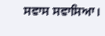ਸਵਾਸ ਸਵਾਸਿਆ।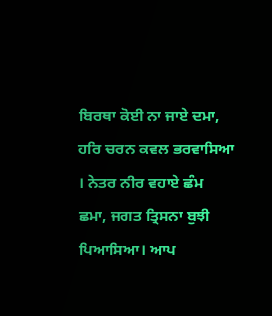ਬਿਰਥਾ ਕੋਈ ਨਾ ਜਾਏ ਦਮਾ, ਹਰਿ ਚਰਨ ਕਵਲ ਭਰਵਾਸਿਆ । ਨੇਤਰ ਨੀਰ ਵਹਾਏ ਛੰਮ ਛਮਾ, ਜਗਤ ਤ੍ਰਿਸਨਾ ਬੁਝੀ ਪਿਆਸਿਆ। ਆਪ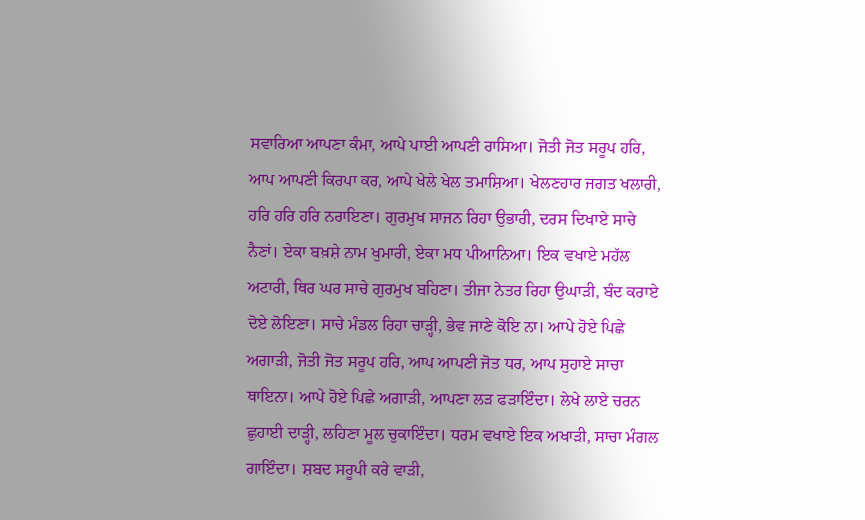ਸਵਾਰਿਆ ਆਪਣਾ ਕੰਮਾ, ਆਪੇ ਪਾਈ ਆਪਣੀ ਰਾਸਿਆ। ਜੋਤੀ ਜੋਤ ਸਰੂਪ ਹਰਿ, ਆਪ ਆਪਣੀ ਕਿਰਪਾ ਕਰ, ਆਪੇ ਖੇਲੇ ਖੇਲ ਤਮਾਸ਼ਿਆ। ਖੇਲਣਹਾਰ ਜਗਤ ਖਲਾਰੀ, ਹਰਿ ਹਰਿ ਹਰਿ ਨਰਾਇਣਾ। ਗੁਰਮੁਖ ਸਾਜਨ ਰਿਹਾ ਉਭਾਰੀ, ਦਰਸ ਦਿਖਾਏ ਸਾਚੇ ਨੈਣਾਂ। ਏਕਾ ਬਖ਼ਸ਼ੇ ਨਾਮ ਖੁਮਾਰੀ, ਏਕਾ ਮਧ ਪੀਆਨਿਆ। ਇਕ ਵਖਾਏ ਮਹੱਲ ਅਟਾਰੀ, ਥਿਰ ਘਰ ਸਾਚੇ ਗੁਰਮੁਖ ਬਹਿਣਾ। ਤੀਜਾ ਨੇਤਰ ਰਿਹਾ ਉਘਾੜੀ, ਬੰਦ ਕਰਾਏ ਦੋਏ ਲੋਇਣਾ। ਸਾਚੇ ਮੰਡਲ ਰਿਹਾ ਚਾੜ੍ਹੀ, ਭੇਵ ਜਾਣੇ ਕੋਇ ਨਾ। ਆਪੇ ਹੋਏ ਪਿਛੇ ਅਗਾੜੀ, ਜੋਤੀ ਜੋਤ ਸਰੂਪ ਹਰਿ, ਆਪ ਆਪਣੀ ਜੋਤ ਧਰ, ਆਪ ਸੁਹਾਏ ਸਾਚਾ ਥਾਇਨਾ। ਆਪੇ ਹੋਏ ਪਿਛੇ ਅਗਾੜੀ, ਆਪਣਾ ਲੜ ਫੜਾਇੰਦਾ। ਲੇਖੇ ਲਾਏ ਚਰਨ ਛੁਹਾਈ ਦਾੜ੍ਹੀ, ਲਹਿਣਾ ਮੂਲ ਚੁਕਾਇੰਦਾ। ਧਰਮ ਵਖਾਏ ਇਕ ਅਖਾੜੀ, ਸਾਚਾ ਮੰਗਲ ਗਾਇੰਦਾ। ਸ਼ਬਦ ਸਰੂਪੀ ਕਰੇ ਵਾੜੀ,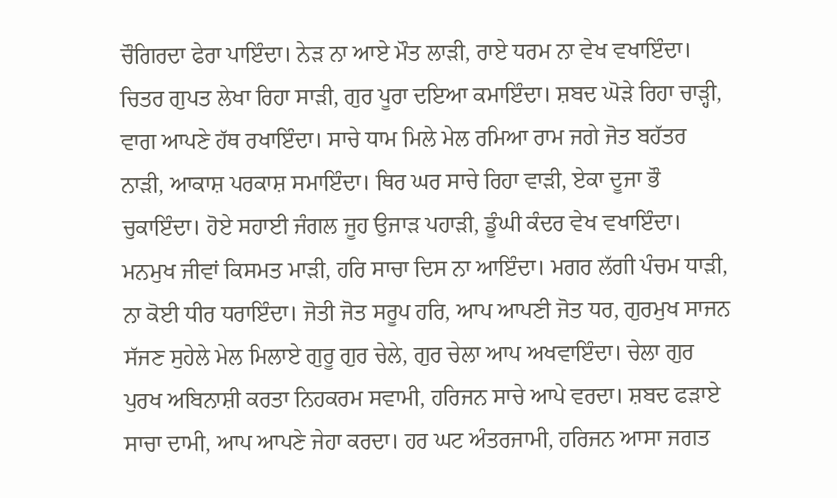ਚੌਗਿਰਦਾ ਫੇਰਾ ਪਾਇੰਦਾ। ਨੇੜ ਨਾ ਆਏ ਮੌਤ ਲਾੜੀ, ਰਾਏ ਧਰਮ ਨਾ ਵੇਖ ਵਖਾਇੰਦਾ। ਚਿਤਰ ਗੁਪਤ ਲੇਖਾ ਰਿਹਾ ਸਾੜੀ, ਗੁਰ ਪੂਰਾ ਦਇਆ ਕਮਾਇੰਦਾ। ਸ਼ਬਦ ਘੋੜੇ ਰਿਹਾ ਚਾੜ੍ਹੀ, ਵਾਗ ਆਪਣੇ ਹੱਥ ਰਖਾਇੰਦਾ। ਸਾਚੇ ਧਾਮ ਮਿਲੇ ਮੇਲ ਰਮਿਆ ਰਾਮ ਜਗੇ ਜੋਤ ਬਹੱਤਰ ਨਾੜੀ, ਆਕਾਸ਼ ਪਰਕਾਸ਼ ਸਮਾਇੰਦਾ। ਥਿਰ ਘਰ ਸਾਚੇ ਰਿਹਾ ਵਾੜੀ, ਏਕਾ ਦੂਜਾ ਭੌ ਚੁਕਾਇੰਦਾ। ਹੋਏ ਸਹਾਈ ਜੰਗਲ ਜੂਹ ਉਜਾੜ ਪਹਾੜੀ, ਡੂੰਘੀ ਕੰਦਰ ਵੇਖ ਵਖਾਇੰਦਾ। ਮਨਮੁਖ ਜੀਵਾਂ ਕਿਸਮਤ ਮਾੜੀ, ਹਰਿ ਸਾਚਾ ਦਿਸ ਨਾ ਆਇੰਦਾ। ਮਗਰ ਲੱਗੀ ਪੰਚਮ ਧਾੜੀ, ਨਾ ਕੋਈ ਧੀਰ ਧਰਾਇੰਦਾ। ਜੋਤੀ ਜੋਤ ਸਰੂਪ ਹਰਿ, ਆਪ ਆਪਣੀ ਜੋਤ ਧਰ, ਗੁਰਮੁਖ ਸਾਜਨ ਸੱਜਣ ਸੁਹੇਲੇ ਮੇਲ ਮਿਲਾਏ ਗੁਰੂ ਗੁਰ ਚੇਲੇ, ਗੁਰ ਚੇਲਾ ਆਪ ਅਖਵਾਇੰਦਾ। ਚੇਲਾ ਗੁਰ ਪੁਰਖ ਅਬਿਨਾਸ਼ੀ ਕਰਤਾ ਨਿਹਕਰਮ ਸਵਾਮੀ, ਹਰਿਜਨ ਸਾਚੇ ਆਪੇ ਵਰਦਾ। ਸ਼ਬਦ ਫੜਾਏ ਸਾਚਾ ਦਾਮੀ, ਆਪ ਆਪਣੇ ਜੇਹਾ ਕਰਦਾ। ਹਰ ਘਟ ਅੰਤਰਜਾਮੀ, ਹਰਿਜਨ ਆਸਾ ਜਗਤ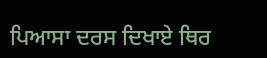ਪਿਆਸਾ ਦਰਸ ਦਿਖਾਏ ਥਿਰ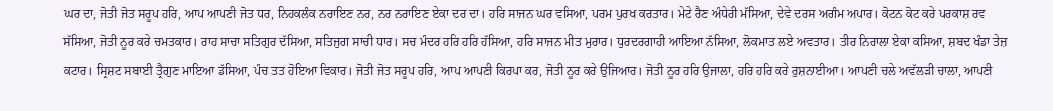ਘਰ ਦਾ, ਜੋਤੀ ਜੋਤ ਸਰੂਪ ਹਰਿ, ਆਪ ਆਪਣੀ ਜੋਤ ਧਰ, ਨਿਹਕਲੰਕ ਨਰਾਇਣ ਨਰ, ਨਰ ਨਰਾਇਣ ਏਕਾ ਦਰ ਦਾ। ਹਰਿ ਸਾਜਨ ਘਰ ਵਸਿਆ, ਪਰਮ ਪੁਰਖ ਕਰਤਾਰ। ਮੇਟੇ ਰੈਣ ਅੰਧੇਰੀ ਮੱਸਿਆ, ਦੇਵੇ ਦਰਸ ਅਗੰਮ ਅਪਾਰ। ਕੋਟਨ ਕੋਟ ਕਰੇ ਪਰਕਾਸ਼ ਰਵ ਸੱਸਿਆ, ਜੋਤੀ ਨੂਰ ਕਰੇ ਚਮਤਕਾਰ। ਰਾਹ ਸਾਚਾ ਸਤਿਗੁਰ ਦੱਸਿਆ, ਸਤਿਜੁਗ ਸਾਚੀ ਧਾਰ। ਸਚ ਮੰਦਰ ਹਰਿ ਹਰਿ ਹੱਸਿਆ, ਹਰਿ ਸਾਜਨ ਮੀਤ ਮੁਰਾਰ। ਧੁਰਦਰਗਾਹੀ ਆਇਆ ਨੱਸਿਆ, ਲੋਕਮਾਤ ਲਏ ਅਵਤਾਰ। ਤੀਰ ਨਿਰਾਲਾ ਏਕਾ ਕਸਿਆ, ਸ਼ਬਦ ਖੰਡਾ ਤੇਜ਼ ਕਟਾਰ। ਸ੍ਰਿਸ਼ਟ ਸਬਾਈ ਤ੍ਰੈਗੁਣ ਮਾਇਆ ਡੱਸਿਆ, ਪੰਚ ਤਤ ਹੋਇਆ ਵਿਕਾਰ। ਜੋਤੀ ਜੋਤ ਸਰੂਪ ਹਰਿ, ਆਪ ਆਪਣੀ ਕਿਰਪਾ ਕਰ, ਜੋਤੀ ਨੂਰ ਕਰੇ ਉਜਿਆਰ। ਜੋਤੀ ਨੂਰ ਹਰਿ ਉਜਾਲਾ, ਹਰਿ ਹਰਿ ਕਰੇ ਰੁਸ਼ਨਾਈਆ। ਆਪਣੀ ਚਲੇ ਅਵੱਲੜੀ ਚਾਲਾ, ਆਪਣੀ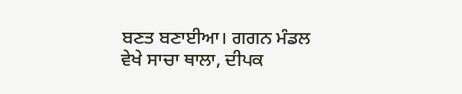ਬਣਤ ਬਣਾਈਆ। ਗਗਨ ਮੰਡਲ ਵੇਖੇ ਸਾਚਾ ਥਾਲਾ, ਦੀਪਕ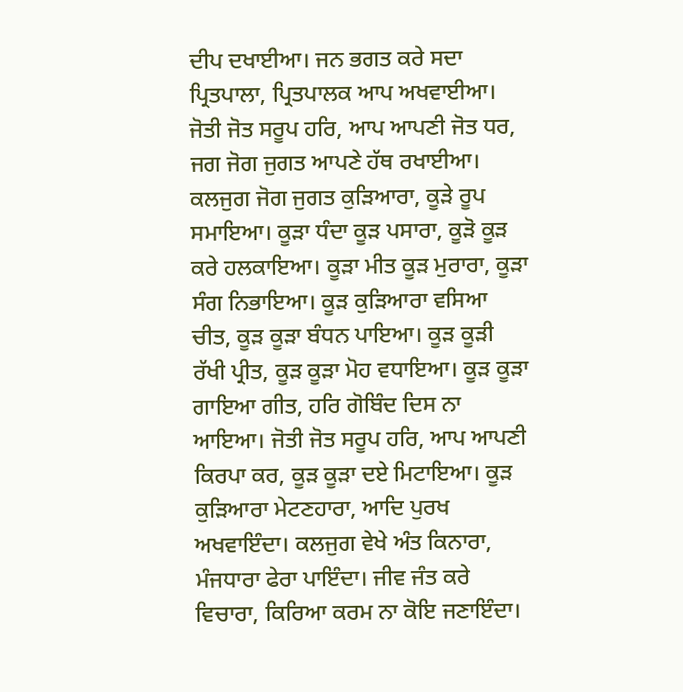ਦੀਪ ਦਖਾਈਆ। ਜਨ ਭਗਤ ਕਰੇ ਸਦਾ ਪ੍ਰਿਤਪਾਲਾ, ਪ੍ਰਿਤਪਾਲਕ ਆਪ ਅਖਵਾਈਆ। ਜੋਤੀ ਜੋਤ ਸਰੂਪ ਹਰਿ, ਆਪ ਆਪਣੀ ਜੋਤ ਧਰ, ਜਗ ਜੋਗ ਜੁਗਤ ਆਪਣੇ ਹੱਥ ਰਖਾਈਆ। ਕਲਜੁਗ ਜੋਗ ਜੁਗਤ ਕੁੜਿਆਰਾ, ਕੂੜੇ ਰੂਪ ਸਮਾਇਆ। ਕੂੜਾ ਧੰਦਾ ਕੂੜ ਪਸਾਰਾ, ਕੂੜੋ ਕੂੜ ਕਰੇ ਹਲਕਾਇਆ। ਕੂੜਾ ਮੀਤ ਕੂੜ ਮੁਰਾਰਾ, ਕੂੜਾ ਸੰਗ ਨਿਭਾਇਆ। ਕੂੜ ਕੁੜਿਆਰਾ ਵਸਿਆ ਚੀਤ, ਕੂੜ ਕੂੜਾ ਬੰਧਨ ਪਾਇਆ। ਕੂੜ ਕੂੜੀ ਰੱਖੀ ਪ੍ਰੀਤ, ਕੂੜ ਕੂੜਾ ਮੋਹ ਵਧਾਇਆ। ਕੂੜ ਕੂੜਾ ਗਾਇਆ ਗੀਤ, ਹਰਿ ਗੋਬਿੰਦ ਦਿਸ ਨਾ ਆਇਆ। ਜੋਤੀ ਜੋਤ ਸਰੂਪ ਹਰਿ, ਆਪ ਆਪਣੀ ਕਿਰਪਾ ਕਰ, ਕੂੜ ਕੂੜਾ ਦਏ ਮਿਟਾਇਆ। ਕੂੜ ਕੁੜਿਆਰਾ ਮੇਟਣਹਾਰਾ, ਆਦਿ ਪੁਰਖ ਅਖਵਾਇੰਦਾ। ਕਲਜੁਗ ਵੇਖੇ ਅੰਤ ਕਿਨਾਰਾ, ਮੰਜਧਾਰਾ ਫੇਰਾ ਪਾਇੰਦਾ। ਜੀਵ ਜੰਤ ਕਰੇ ਵਿਚਾਰਾ, ਕਿਰਿਆ ਕਰਮ ਨਾ ਕੋਇ ਜਣਾਇੰਦਾ।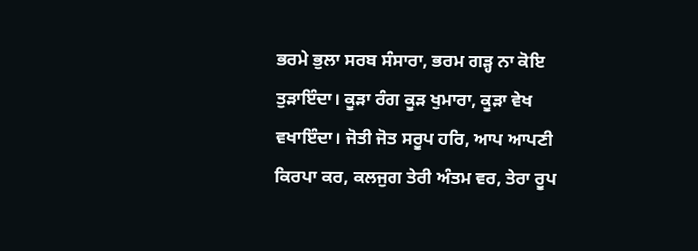ਭਰਮੇ ਭੁਲਾ ਸਰਬ ਸੰਸਾਰਾ, ਭਰਮ ਗੜ੍ਹ ਨਾ ਕੋਇ ਤੁੜਾਇੰਦਾ। ਕੂੜਾ ਰੰਗ ਕੂੜ ਖੁਮਾਰਾ, ਕੂੜਾ ਵੇਖ ਵਖਾਇੰਦਾ। ਜੋਤੀ ਜੋਤ ਸਰੂਪ ਹਰਿ, ਆਪ ਆਪਣੀ ਕਿਰਪਾ ਕਰ, ਕਲਜੁਗ ਤੇਰੀ ਅੰਤਮ ਵਰ, ਤੇਰਾ ਰੂਪ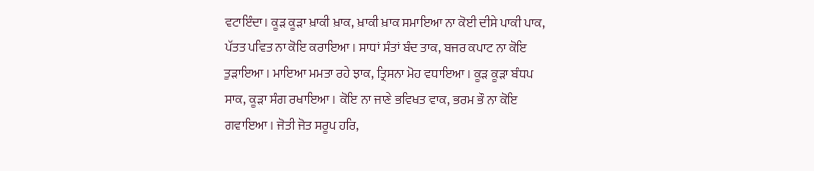ਵਟਾਇੰਦਾ। ਕੂੜ ਕੂੜਾ ਖ਼ਾਕੀ ਖ਼ਾਕ, ਖ਼ਾਕੀ ਖ਼ਾਕ ਸਮਾਇਆ ਨਾ ਕੋਈ ਦੀਸੇ ਪਾਕੀ ਪਾਕ, ਪੱਤਤ ਪਵਿਤ ਨਾ ਕੋਇ ਕਰਾਇਆ। ਸਾਧਾਂ ਸੰਤਾਂ ਬੰਦ ਤਾਕ, ਬਜਰ ਕਪਾਟ ਨਾ ਕੋਇ ਤੁੜਾਇਆ। ਮਾਇਆ ਮਮਤਾ ਰਹੇ ਝਾਕ, ਤ੍ਰਿਸਨਾ ਮੋਹ ਵਧਾਇਆ। ਕੂੜ ਕੂੜਾ ਬੰਧਪ ਸਾਕ, ਕੂੜਾ ਸੰਗ ਰਖਾਇਆ। ਕੋਇ ਨਾ ਜਾਣੇ ਭਵਿਖਤ ਵਾਕ, ਭਰਮ ਭੌ ਨਾ ਕੋਇ ਗਵਾਇਆ। ਜੋਤੀ ਜੋਤ ਸਰੂਪ ਹਰਿ,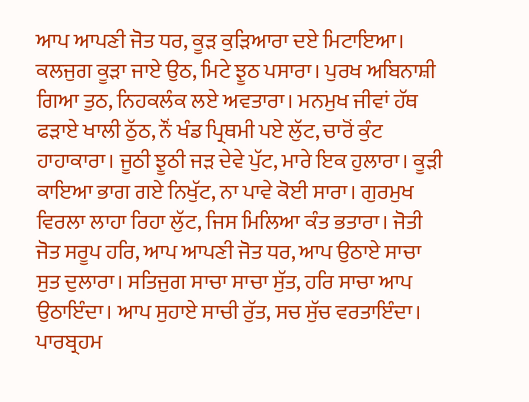ਆਪ ਆਪਣੀ ਜੋਤ ਧਰ, ਕੂੜ ਕੁੜਿਆਰਾ ਦਏ ਮਿਟਾਇਆ। ਕਲਜੁਗ ਕੂੜਾ ਜਾਏ ਉਠ, ਮਿਟੇ ਝੂਠ ਪਸਾਰਾ। ਪੁਰਖ ਅਬਿਨਾਸ਼ੀ ਗਿਆ ਤੁਠ, ਨਿਹਕਲੰਕ ਲਏ ਅਵਤਾਰਾ। ਮਨਮੁਖ ਜੀਵਾਂ ਹੱਥ ਫੜਾਏ ਖਾਲੀ ਠੁੱਠ, ਨੌਂ ਖੰਡ ਪ੍ਰਿਥਮੀ ਪਏ ਲੁੱਟ, ਚਾਰੋਂ ਕੁੰਟ ਹਾਹਾਕਾਰਾ। ਜੂਠੀ ਝੂਠੀ ਜੜ ਦੇਵੇ ਪੁੱਟ, ਮਾਰੇ ਇਕ ਹੁਲਾਰਾ। ਕੂੜੀ ਕਾਇਆ ਭਾਗ ਗਏ ਨਿਖੁੱਟ, ਨਾ ਪਾਵੇ ਕੋਈ ਸਾਰਾ। ਗੁਰਮੁਖ ਵਿਰਲਾ ਲਾਹਾ ਰਿਹਾ ਲੁੱਟ, ਜਿਸ ਮਿਲਿਆ ਕੰਤ ਭਤਾਰਾ। ਜੋਤੀ ਜੋਤ ਸਰੂਪ ਹਰਿ, ਆਪ ਆਪਣੀ ਜੋਤ ਧਰ, ਆਪ ਉਠਾਏ ਸਾਚਾ ਸੁਤ ਦੁਲਾਰਾ। ਸਤਿਜੁਗ ਸਾਚਾ ਸਾਚਾ ਸੁੱਤ, ਹਰਿ ਸਾਚਾ ਆਪ ਉਠਾਇੰਦਾ। ਆਪ ਸੁਹਾਏ ਸਾਚੀ ਰੁੱਤ, ਸਚ ਸੁੱਚ ਵਰਤਾਇੰਦਾ। ਪਾਰਬ੍ਰਹਮ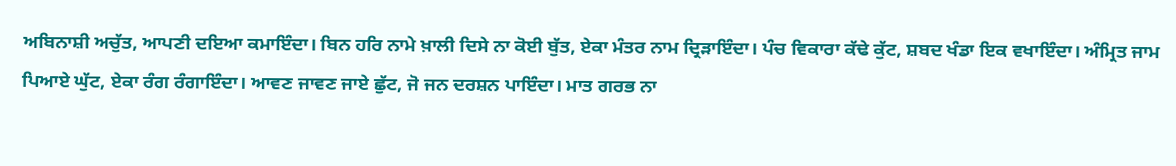ਅਬਿਨਾਸ਼ੀ ਅਚੁੱਤ, ਆਪਣੀ ਦਇਆ ਕਮਾਇੰਦਾ। ਬਿਨ ਹਰਿ ਨਾਮੇ ਖ਼ਾਲੀ ਦਿਸੇ ਨਾ ਕੋਈ ਬੁੱਤ, ਏਕਾ ਮੰਤਰ ਨਾਮ ਦ੍ਰਿੜਾਇੰਦਾ। ਪੰਚ ਵਿਕਾਰਾ ਕੱਢੇ ਕੁੱਟ, ਸ਼ਬਦ ਖੰਡਾ ਇਕ ਵਖਾਇੰਦਾ। ਅੰਮ੍ਰਿਤ ਜਾਮ ਪਿਆਏ ਘੁੱਟ, ਏਕਾ ਰੰਗ ਰੰਗਾਇੰਦਾ। ਆਵਣ ਜਾਵਣ ਜਾਏ ਛੁੱਟ, ਜੋ ਜਨ ਦਰਸ਼ਨ ਪਾਇੰਦਾ। ਮਾਤ ਗਰਭ ਨਾ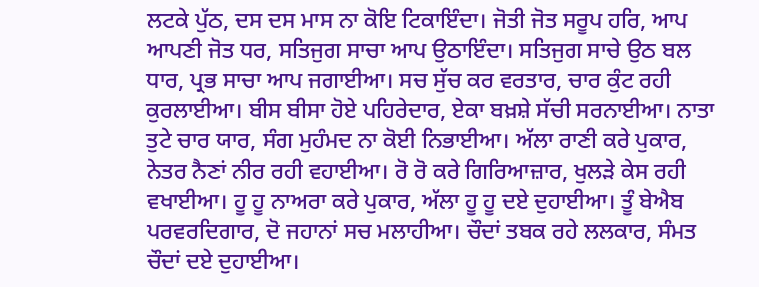ਲਟਕੇ ਪੁੱਠ, ਦਸ ਦਸ ਮਾਸ ਨਾ ਕੋਇ ਟਿਕਾਇੰਦਾ। ਜੋਤੀ ਜੋਤ ਸਰੂਪ ਹਰਿ, ਆਪ ਆਪਣੀ ਜੋਤ ਧਰ, ਸਤਿਜੁਗ ਸਾਚਾ ਆਪ ਉਠਾਇੰਦਾ। ਸਤਿਜੁਗ ਸਾਚੇ ਉਠ ਬਲ ਧਾਰ, ਪ੍ਰਭ ਸਾਚਾ ਆਪ ਜਗਾਈਆ। ਸਚ ਸੁੱਚ ਕਰ ਵਰਤਾਰ, ਚਾਰ ਕੁੰਟ ਰਹੀ ਕੁਰਲਾਈਆ। ਬੀਸ ਬੀਸਾ ਹੋਏ ਪਹਿਰੇਦਾਰ, ਏਕਾ ਬਖ਼ਸ਼ੇ ਸੱਚੀ ਸਰਨਾਈਆ। ਨਾਤਾ ਤੁਟੇ ਚਾਰ ਯਾਰ, ਸੰਗ ਮੁਹੰਮਦ ਨਾ ਕੋਈ ਨਿਭਾਈਆ। ਅੱਲਾ ਰਾਣੀ ਕਰੇ ਪੁਕਾਰ, ਨੇਤਰ ਨੈਣਾਂ ਨੀਰ ਰਹੀ ਵਹਾਈਆ। ਰੋ ਰੋ ਕਰੇ ਗਿਰਿਆਜ਼ਾਰ, ਖੁਲੜੇ ਕੇਸ ਰਹੀ ਵਖਾਈਆ। ਹੂ ਹੂ ਨਾਅਰਾ ਕਰੇ ਪੁਕਾਰ, ਅੱਲਾ ਹੂ ਹੂ ਦਏ ਦੁਹਾਈਆ। ਤੂੰ ਬੇਐਬ ਪਰਵਰਦਿਗਾਰ, ਦੋ ਜਹਾਨਾਂ ਸਚ ਮਲਾਹੀਆ। ਚੌਦਾਂ ਤਬਕ ਰਹੇ ਲਲਕਾਰ, ਸੰਮਤ ਚੌਦਾਂ ਦਏ ਦੁਹਾਈਆ।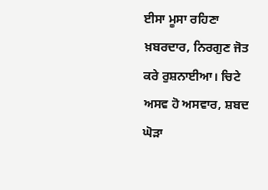ਈਸਾ ਮੂਸਾ ਰਹਿਣਾ ਖ਼ਬਰਦਾਰ, ਨਿਰਗੁਣ ਜੋਤ ਕਰੇ ਰੁਸ਼ਨਾਈਆ। ਚਿਟੇ ਅਸਵ ਹੋ ਅਸਵਾਰ, ਸ਼ਬਦ ਘੋੜਾ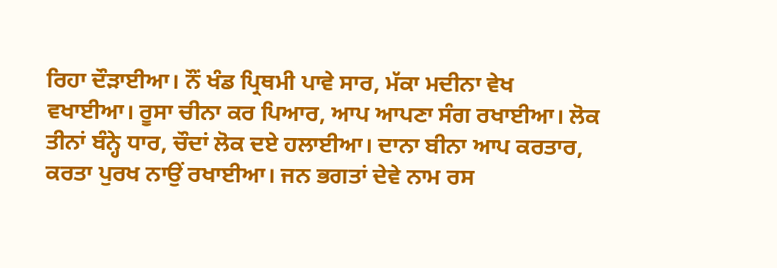ਰਿਹਾ ਦੌੜਾਈਆ। ਨੌਂ ਖੰਡ ਪ੍ਰਿਥਮੀ ਪਾਵੇ ਸਾਰ, ਮੱਕਾ ਮਦੀਨਾ ਵੇਖ ਵਖਾਈਆ। ਰੂਸਾ ਚੀਨਾ ਕਰ ਪਿਆਰ, ਆਪ ਆਪਣਾ ਸੰਗ ਰਖਾਈਆ। ਲੋਕ ਤੀਨਾਂ ਬੰਨ੍ਹੇ ਧਾਰ, ਚੌਦਾਂ ਲੋਕ ਦਏ ਹਲਾਈਆ। ਦਾਨਾ ਬੀਨਾ ਆਪ ਕਰਤਾਰ, ਕਰਤਾ ਪੁਰਖ ਨਾਉਂ ਰਖਾਈਆ। ਜਨ ਭਗਤਾਂ ਦੇਵੇ ਨਾਮ ਰਸ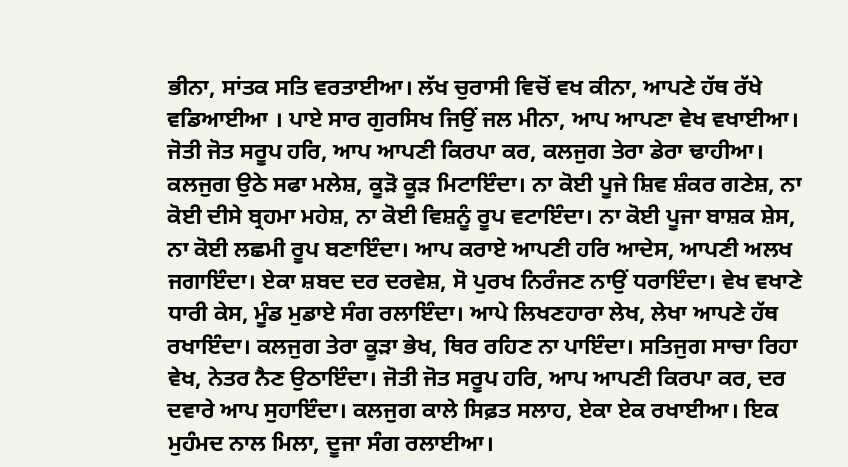ਭੀਨਾ, ਸਾਂਤਕ ਸਤਿ ਵਰਤਾਈਆ। ਲੱਖ ਚੁਰਾਸੀ ਵਿਚੋਂ ਵਖ ਕੀਨਾ, ਆਪਣੇ ਹੱਥ ਰੱਖੇ ਵਡਿਆਈਆ । ਪਾਏ ਸਾਰ ਗੁਰਸਿਖ ਜਿਉਂ ਜਲ ਮੀਨਾ, ਆਪ ਆਪਣਾ ਵੇਖ ਵਖਾਈਆ। ਜੋਤੀ ਜੋਤ ਸਰੂਪ ਹਰਿ, ਆਪ ਆਪਣੀ ਕਿਰਪਾ ਕਰ, ਕਲਜੁਗ ਤੇਰਾ ਡੇਰਾ ਢਾਹੀਆ। ਕਲਜੁਗ ਉਠੇ ਸਫਾ ਮਲੇਸ਼, ਕੂੜੋ ਕੂੜ ਮਿਟਾਇੰਦਾ। ਨਾ ਕੋਈ ਪੂਜੇ ਸ਼ਿਵ ਸ਼ੰਕਰ ਗਣੇਸ਼, ਨਾ ਕੋਈ ਦੀਸੇ ਬ੍ਰਹਮਾ ਮਹੇਸ਼, ਨਾ ਕੋਈ ਵਿਸ਼ਨੂੰ ਰੂਪ ਵਟਾਇੰਦਾ। ਨਾ ਕੋਈ ਪੂਜਾ ਬਾਸ਼ਕ ਸ਼ੇਸ, ਨਾ ਕੋਈ ਲਛਮੀ ਰੂਪ ਬਣਾਇੰਦਾ। ਆਪ ਕਰਾਏ ਆਪਣੀ ਹਰਿ ਆਦੇਸ, ਆਪਣੀ ਅਲਖ ਜਗਾਇੰਦਾ। ਏਕਾ ਸ਼ਬਦ ਦਰ ਦਰਵੇਸ਼, ਸੋ ਪੁਰਖ ਨਿਰੰਜਣ ਨਾਉਂ ਧਰਾਇੰਦਾ। ਵੇਖ ਵਖਾਣੇ ਧਾਰੀ ਕੇਸ, ਮੂੰਡ ਮੁਡਾਏ ਸੰਗ ਰਲਾਇੰਦਾ। ਆਪੇ ਲਿਖਣਹਾਰਾ ਲੇਖ, ਲੇਖਾ ਆਪਣੇ ਹੱਥ ਰਖਾਇੰਦਾ। ਕਲਜੁਗ ਤੇਰਾ ਕੂੜਾ ਭੇਖ, ਥਿਰ ਰਹਿਣ ਨਾ ਪਾਇੰਦਾ। ਸਤਿਜੁਗ ਸਾਚਾ ਰਿਹਾ ਵੇਖ, ਨੇਤਰ ਨੈਣ ਉਠਾਇੰਦਾ। ਜੋਤੀ ਜੋਤ ਸਰੂਪ ਹਰਿ, ਆਪ ਆਪਣੀ ਕਿਰਪਾ ਕਰ, ਦਰ ਦਵਾਰੇ ਆਪ ਸੁਹਾਇੰਦਾ। ਕਲਜੁਗ ਕਾਲੇ ਸਿਫ਼ਤ ਸਲਾਹ, ਏਕਾ ਏਕ ਰਖਾਈਆ। ਇਕ ਮੁਹੰਮਦ ਨਾਲ ਮਿਲਾ, ਦੂਜਾ ਸੰਗ ਰਲਾਈਆ।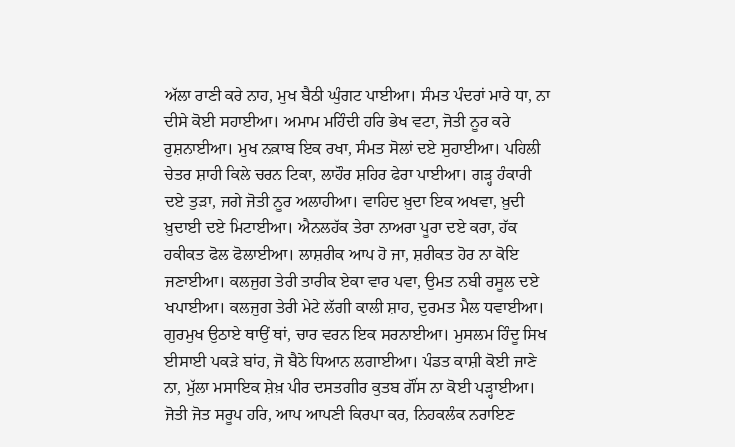ਅੱਲਾ ਰਾਣੀ ਕਰੇ ਨਾਹ, ਮੁਖ ਬੈਠੀ ਘੁੰਗਟ ਪਾਈਆ। ਸੰਮਤ ਪੰਦਰਾਂ ਮਾਰੇ ਧਾ, ਨਾ ਦੀਸੇ ਕੋਈ ਸਹਾਈਆ। ਅਮਾਮ ਮਹਿੰਦੀ ਹਰਿ ਭੇਖ ਵਟਾ, ਜੋਤੀ ਨੂਰ ਕਰੇ ਰੁਸ਼ਨਾਈਆ। ਮੁਖ ਨਕ਼ਾਬ ਇਕ ਰਖਾ, ਸੰਮਤ ਸੋਲਾਂ ਦਏ ਸੁਹਾਈਆ। ਪਹਿਲੀ ਚੇਤਰ ਸ਼ਾਹੀ ਕਿਲੇ ਚਰਨ ਟਿਕਾ, ਲਾਹੌਰ ਸ਼ਹਿਰ ਫੇਰਾ ਪਾਈਆ। ਗੜ੍ਹ ਹੰਕਾਰੀ ਦਏ ਤੁੜਾ, ਜਗੇ ਜੋਤੀ ਨੂਰ ਅਲਾਹੀਆ। ਵਾਹਿਦ ਖ਼ੁਦਾ ਇਕ ਅਖਵਾ, ਖ਼ੁਦੀ ਖ਼ੁਦਾਈ ਦਏ ਮਿਟਾਈਆ। ਐਨਲਹੱਕ ਤੇਰਾ ਨਾਅਰਾ ਪੂਰਾ ਦਏ ਕਰਾ, ਹੱਕ ਹਕੀਕਤ ਫੋਲ ਫੋਲਾਈਆ। ਲਾਸ਼ਰੀਕ ਆਪ ਹੋ ਜਾ, ਸ਼ਰੀਕਤ ਹੋਰ ਨਾ ਕੋਇ ਜਣਾਈਆ। ਕਲਜੁਗ ਤੇਰੀ ਤਾਰੀਕ ਏਕਾ ਵਾਰ ਪਵਾ, ਉਮਤ ਨਬੀ ਰਸੂਲ ਦਏ ਖਪਾਈਆ। ਕਲਜੁਗ ਤੇਰੀ ਮੇਟੇ ਲੱਗੀ ਕਾਲੀ ਸ਼ਾਹ, ਦੁਰਮਤ ਮੈਲ ਧਵਾਈਆ। ਗੁਰਮੁਖ ਉਠਾਏ ਥਾਉਂ ਥਾਂ, ਚਾਰ ਵਰਨ ਇਕ ਸਰਨਾਈਆ। ਮੁਸਲਮ ਹਿੰਦੂ ਸਿਖ ਈਸਾਈ ਪਕੜੇ ਬਾਂਹ, ਜੋ ਬੈਠੇ ਧਿਆਨ ਲਗਾਈਆ। ਪੰਡਤ ਕਾਸ਼ੀ ਕੋਈ ਜਾਣੇ ਨਾ, ਮੁੱਲਾ ਮਸਾਇਕ ਸ਼ੇਖ਼ ਪੀਰ ਦਸਤਗੀਰ ਕੁਤਬ ਗੌਂਸ ਨਾ ਕੋਈ ਪੜ੍ਹਾਈਆ। ਜੋਤੀ ਜੋਤ ਸਰੂਪ ਹਰਿ, ਆਪ ਆਪਣੀ ਕਿਰਪਾ ਕਰ, ਨਿਹਕਲੰਕ ਨਰਾਇਣ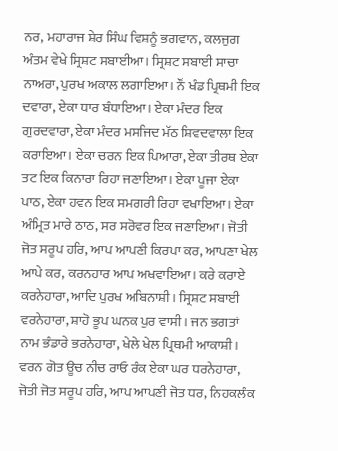ਨਰ, ਮਹਾਰਾਜ ਸ਼ੇਰ ਸਿੰਘ ਵਿਸ਼ਨੂੰ ਭਗਵਾਨ, ਕਲਜੁਗ ਅੰਤਮ ਵੇਖੇ ਸ੍ਰਿਸ਼ਟ ਸਬਾਈਆ। ਸ੍ਰਿਸ਼ਟ ਸਬਾਈ ਸਾਚਾ ਨਾਅਰਾ, ਪੁਰਖ ਅਕਾਲ ਲਗਾਇਆ। ਨੌਂ ਖੰਡ ਪ੍ਰਿਥਮੀ ਇਕ ਦਵਾਰਾ, ਏਕਾ ਧਾਰ ਬੰਧਾਇਆ। ਏਕਾ ਮੰਦਰ ਇਕ ਗੁਰਦਵਾਰਾ, ਏਕਾ ਮੰਦਰ ਮਸਜਿਦ ਮੱਠ ਸ਼ਿਵਦਵਾਲਾ ਇਕ ਕਰਾਇਆ। ਏਕਾ ਚਰਨ ਇਕ ਪਿਆਰਾ, ਏਕਾ ਤੀਰਥ ਏਕਾ ਤਟ ਇਕ ਕਿਨਾਰਾ ਰਿਹਾ ਜਣਾਇਆ। ਏਕਾ ਪੂਜਾ ਏਕਾ ਪਾਠ, ਏਕਾ ਹਵਨ ਇਕ ਸਮਗਰੀ ਰਿਹਾ ਵਖਾਇਆ। ਏਕਾ ਅੰਮ੍ਰਿਤ ਮਾਰੇ ਠਾਠ, ਸਰ ਸਰੋਵਰ ਇਕ ਜਣਾਇਆ। ਜੋਤੀ ਜੋਤ ਸਰੂਪ ਹਰਿ, ਆਪ ਆਪਣੀ ਕਿਰਪਾ ਕਰ, ਆਪਣਾ ਖੇਲ ਆਪੇ ਕਰ, ਕਰਨਹਾਰ ਆਪ ਅਖਵਾਇਆ। ਕਰੇ ਕਰਾਏ ਕਰਨੇਹਾਰਾ, ਆਦਿ ਪੁਰਖ ਅਬਿਨਾਸ਼ੀ। ਸ੍ਰਿਸ਼ਟ ਸਬਾਈ ਵਰਨੇਹਾਰਾ, ਸ਼ਾਹੋ ਭੂਪ ਘਨਕ ਪੁਰ ਵਾਸੀ। ਜਨ ਭਗਤਾਂ ਨਾਮ ਭੰਡਾਰੇ ਭਰਨੇਹਾਰਾ, ਖੇਲੇ ਖੇਲ ਪ੍ਰਿਥਮੀ ਆਕਾਸ਼ੀ। ਵਰਨ ਗੋਤ ਊਚ ਨੀਚ ਰਾਓ ਰੰਕ ਏਕਾ ਘਰ ਧਰਨੇਹਾਰਾ, ਜੋਤੀ ਜੋਤ ਸਰੂਪ ਹਰਿ, ਆਪ ਆਪਣੀ ਜੋਤ ਧਰ, ਨਿਹਕਲੰਕ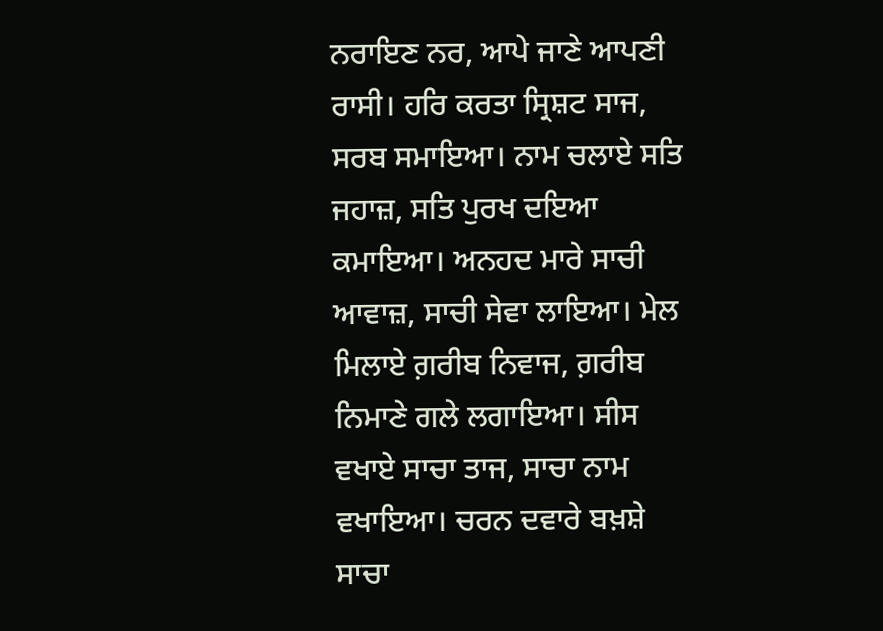ਨਰਾਇਣ ਨਰ, ਆਪੇ ਜਾਣੇ ਆਪਣੀ ਰਾਸੀ। ਹਰਿ ਕਰਤਾ ਸ੍ਰਿਸ਼ਟ ਸਾਜ, ਸਰਬ ਸਮਾਇਆ। ਨਾਮ ਚਲਾਏ ਸਤਿ ਜਹਾਜ਼, ਸਤਿ ਪੁਰਖ ਦਇਆ ਕਮਾਇਆ। ਅਨਹਦ ਮਾਰੇ ਸਾਚੀ ਆਵਾਜ਼, ਸਾਚੀ ਸੇਵਾ ਲਾਇਆ। ਮੇਲ ਮਿਲਾਏ ਗ਼ਰੀਬ ਨਿਵਾਜ, ਗ਼ਰੀਬ ਨਿਮਾਣੇ ਗਲੇ ਲਗਾਇਆ। ਸੀਸ ਵਖਾਏ ਸਾਚਾ ਤਾਜ, ਸਾਚਾ ਨਾਮ ਵਖਾਇਆ। ਚਰਨ ਦਵਾਰੇ ਬਖ਼ਸ਼ੇ ਸਾਚਾ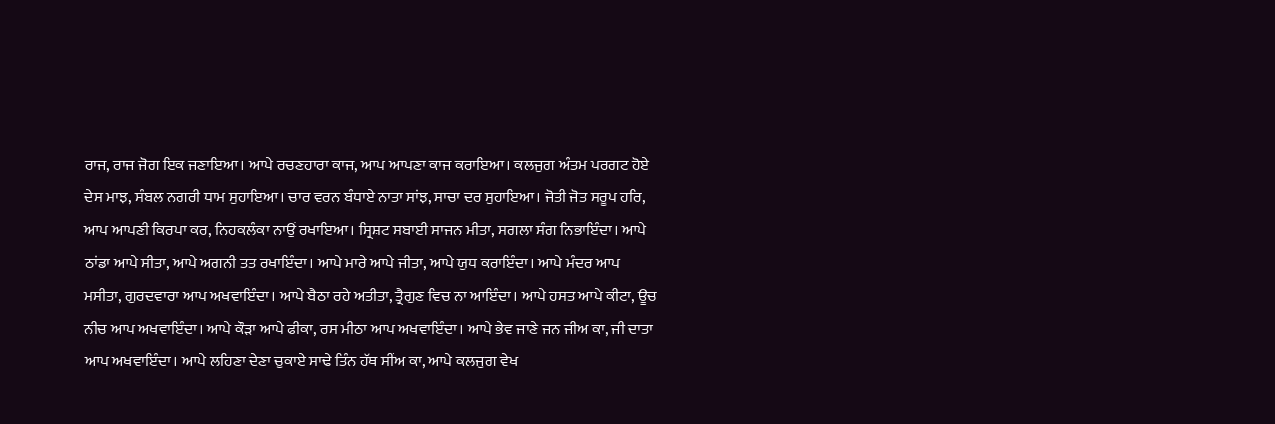ਰਾਜ, ਰਾਜ ਜੋਗ ਇਕ ਜਣਾਇਆ। ਆਪੇ ਰਚਣਹਾਰਾ ਕਾਜ, ਆਪ ਆਪਣਾ ਕਾਜ ਕਰਾਇਆ। ਕਲਜੁਗ ਅੰਤਮ ਪਰਗਟ ਹੋਏ ਦੇਸ ਮਾਝ, ਸੰਬਲ ਨਗਰੀ ਧਾਮ ਸੁਹਾਇਆ। ਚਾਰ ਵਰਨ ਬੰਧਾਏ ਨਾਤਾ ਸਾਂਝ, ਸਾਚਾ ਦਰ ਸੁਹਾਇਆ। ਜੋਤੀ ਜੋਤ ਸਰੂਪ ਹਰਿ, ਆਪ ਆਪਣੀ ਕਿਰਪਾ ਕਰ, ਨਿਹਕਲੰਕਾ ਨਾਉਂ ਰਖਾਇਆ। ਸ੍ਰਿਸ਼ਟ ਸਬਾਈ ਸਾਜਨ ਮੀਤਾ, ਸਗਲਾ ਸੰਗ ਨਿਭਾਇੰਦਾ। ਆਪੇ ਠਾਂਡਾ ਆਪੇ ਸੀਤਾ, ਆਪੇ ਅਗਨੀ ਤਤ ਰਖਾਇੰਦਾ। ਆਪੇ ਮਾਰੇ ਆਪੇ ਜੀਤਾ, ਆਪੇ ਯੁਧ ਕਰਾਇੰਦਾ। ਆਪੇ ਮੰਦਰ ਆਪ ਮਸੀਤਾ, ਗੁਰਦਵਾਰਾ ਆਪ ਅਖਵਾਇੰਦਾ। ਆਪੇ ਬੈਠਾ ਰਹੇ ਅਤੀਤਾ, ਤ੍ਰੈਗੁਣ ਵਿਚ ਨਾ ਆਇੰਦਾ। ਆਪੇ ਹਸਤ ਆਪੇ ਕੀਟਾ, ਊਚ ਨੀਚ ਆਪ ਅਖਵਾਇੰਦਾ। ਆਪੇ ਕੌੜਾ ਆਪੇ ਫੀਕਾ, ਰਸ ਮੀਠਾ ਆਪ ਅਖਵਾਇੰਦਾ। ਆਪੇ ਭੇਵ ਜਾਣੇ ਜਨ ਜੀਅ ਕਾ, ਜੀ ਦਾਤਾ ਆਪ ਅਖਵਾਇੰਦਾ। ਆਪੇ ਲਹਿਣਾ ਦੇਣਾ ਚੁਕਾਏ ਸਾਢੇ ਤਿੰਨ ਹੱਥ ਸੀਂਅ ਕਾ, ਆਪੇ ਕਲਜੁਗ ਵੇਖ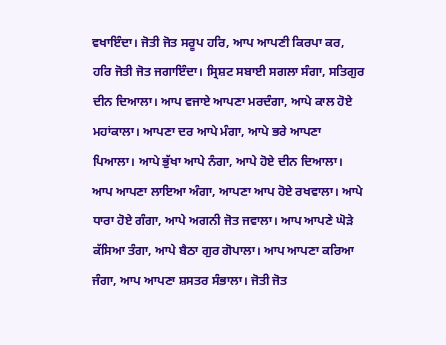ਵਖਾਇੰਦਾ। ਜੋਤੀ ਜੋਤ ਸਰੂਪ ਹਰਿ, ਆਪ ਆਪਣੀ ਕਿਰਪਾ ਕਰ, ਹਰਿ ਜੋਤੀ ਜੋਤ ਜਗਾਇੰਦਾ। ਸ੍ਰਿਸ਼ਟ ਸਬਾਈ ਸਗਲਾ ਸੰਗਾ, ਸਤਿਗੁਰ ਦੀਨ ਦਿਆਲਾ। ਆਪ ਵਜਾਏ ਆਪਣਾ ਮਰਦੰਗਾ, ਆਪੇ ਕਾਲ ਹੋਏ ਮਹਾਂਕਾਲਾ। ਆਪਣਾ ਦਰ ਆਪੇ ਮੰਗਾ, ਆਪੇ ਭਰੇ ਆਪਣਾ ਪਿਆਲਾ। ਆਪੇ ਭੁੱਖਾ ਆਪੇ ਨੰਗਾ, ਆਪੇ ਹੋਏ ਦੀਨ ਦਿਆਲਾ। ਆਪ ਆਪਣਾ ਲਾਇਆ ਅੰਗਾ, ਆਪਣਾ ਆਪ ਹੋਏ ਰਖਵਾਲਾ। ਆਪੇ ਧਾਰਾ ਹੋਏ ਗੰਗਾ, ਆਪੇ ਅਗਨੀ ਜੋਤ ਜਵਾਲਾ। ਆਪ ਆਪਣੇ ਘੋੜੇ ਕੱਸਿਆ ਤੰਗਾ, ਆਪੇ ਬੈਠਾ ਗੁਰ ਗੋਪਾਲਾ। ਆਪ ਆਪਣਾ ਕਰਿਆ ਜੰਗਾ, ਆਪ ਆਪਣਾ ਸ਼ਸਤਰ ਸੰਭਾਲਾ। ਜੋਤੀ ਜੋਤ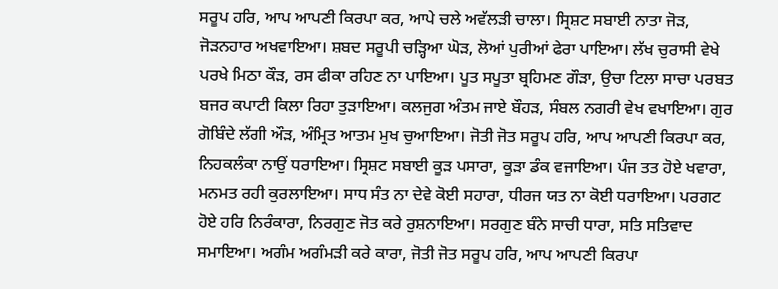ਸਰੂਪ ਹਰਿ, ਆਪ ਆਪਣੀ ਕਿਰਪਾ ਕਰ, ਆਪੇ ਚਲੇ ਅਵੱਲੜੀ ਚਾਲਾ। ਸ੍ਰਿਸ਼ਟ ਸਬਾਈ ਨਾਤਾ ਜੋੜ, ਜੋੜਨਹਾਰ ਅਖਵਾਇਆ। ਸ਼ਬਦ ਸਰੂਪੀ ਚੜ੍ਹਿਆ ਘੋੜ, ਲੋਆਂ ਪੁਰੀਆਂ ਫੇਰਾ ਪਾਇਆ। ਲੱਖ ਚੁਰਾਸੀ ਵੇਖੇ ਪਰਖੇ ਮਿਠਾ ਕੌੜ, ਰਸ ਫੀਕਾ ਰਹਿਣ ਨਾ ਪਾਇਆ। ਪੂਤ ਸਪੂਤਾ ਬ੍ਰਹਿਮਣ ਗੌੜਾ, ਉਚਾ ਟਿਲਾ ਸਾਚਾ ਪਰਬਤ ਬਜਰ ਕਪਾਟੀ ਕਿਲਾ ਰਿਹਾ ਤੁੜਾਇਆ। ਕਲਜੁਗ ਅੰਤਮ ਜਾਏ ਬੌਹੜ, ਸੰਬਲ ਨਗਰੀ ਵੇਖ ਵਖਾਇਆ। ਗੁਰ ਗੋਬਿੰਦੇ ਲੱਗੀ ਔੜ, ਅੰਮ੍ਰਿਤ ਆਤਮ ਮੁਖ ਚੁਆਇਆ। ਜੋਤੀ ਜੋਤ ਸਰੂਪ ਹਰਿ, ਆਪ ਆਪਣੀ ਕਿਰਪਾ ਕਰ, ਨਿਹਕਲੰਕਾ ਨਾਉਂ ਧਰਾਇਆ। ਸ੍ਰਿਸ਼ਟ ਸਬਾਈ ਕੂੜ ਪਸਾਰਾ, ਕੂੜਾ ਡੰਕ ਵਜਾਇਆ। ਪੰਜ ਤਤ ਹੋਏ ਖਵਾਰਾ, ਮਨਮਤ ਰਹੀ ਕੁਰਲਾਇਆ। ਸਾਧ ਸੰਤ ਨਾ ਦੇਵੇ ਕੋਈ ਸਹਾਰਾ, ਧੀਰਜ ਯਤ ਨਾ ਕੋਈ ਧਰਾਇਆ। ਪਰਗਟ ਹੋਏ ਹਰਿ ਨਿਰੰਕਾਰਾ, ਨਿਰਗੁਣ ਜੋਤ ਕਰੇ ਰੁਸ਼ਨਾਇਆ। ਸਰਗੁਣ ਬੰਨੇ ਸਾਚੀ ਧਾਰਾ, ਸਤਿ ਸਤਿਵਾਦ ਸਮਾਇਆ। ਅਗੰਮ ਅਗੰਮੜੀ ਕਰੇ ਕਾਰਾ, ਜੋਤੀ ਜੋਤ ਸਰੂਪ ਹਰਿ, ਆਪ ਆਪਣੀ ਕਿਰਪਾ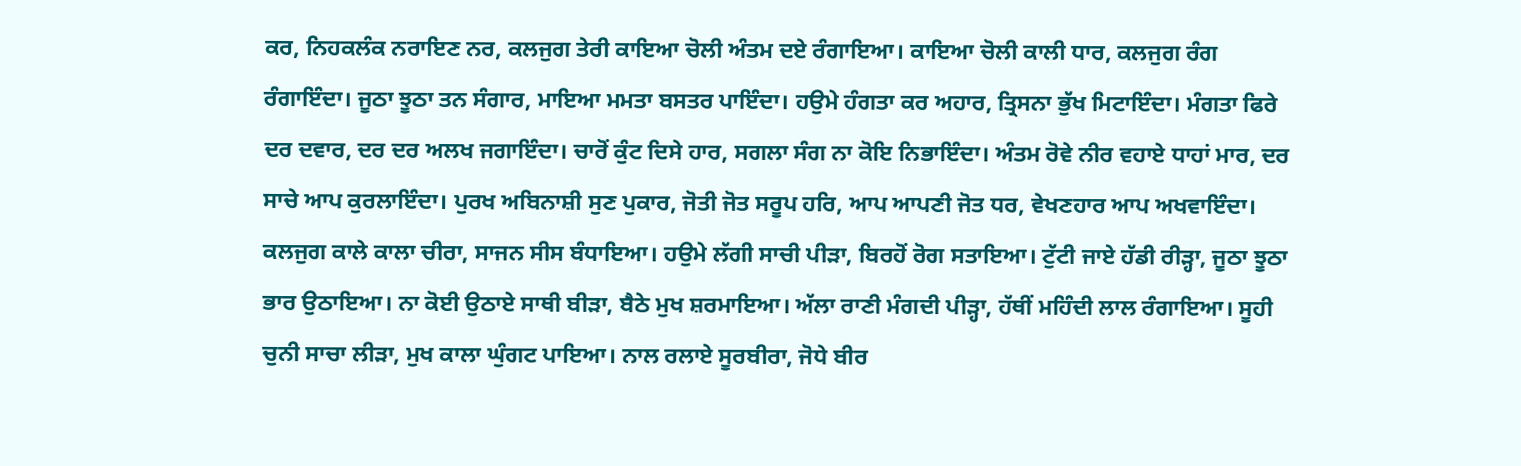ਕਰ, ਨਿਹਕਲੰਕ ਨਰਾਇਣ ਨਰ, ਕਲਜੁਗ ਤੇਰੀ ਕਾਇਆ ਚੋਲੀ ਅੰਤਮ ਦਏ ਰੰਗਾਇਆ। ਕਾਇਆ ਚੋਲੀ ਕਾਲੀ ਧਾਰ, ਕਲਜੁਗ ਰੰਗ ਰੰਗਾਇੰਦਾ। ਜੂਠਾ ਝੂਠਾ ਤਨ ਸੰਗਾਰ, ਮਾਇਆ ਮਮਤਾ ਬਸਤਰ ਪਾਇੰਦਾ। ਹਉਮੇ ਹੰਗਤਾ ਕਰ ਅਹਾਰ, ਤ੍ਰਿਸਨਾ ਭੁੱਖ ਮਿਟਾਇੰਦਾ। ਮੰਗਤਾ ਫਿਰੇ ਦਰ ਦਵਾਰ, ਦਰ ਦਰ ਅਲਖ ਜਗਾਇੰਦਾ। ਚਾਰੋਂ ਕੁੰਟ ਦਿਸੇ ਹਾਰ, ਸਗਲਾ ਸੰਗ ਨਾ ਕੋਇ ਨਿਭਾਇੰਦਾ। ਅੰਤਮ ਰੋਵੇ ਨੀਰ ਵਹਾਏ ਧਾਹਾਂ ਮਾਰ, ਦਰ ਸਾਚੇ ਆਪ ਕੁਰਲਾਇੰਦਾ। ਪੁਰਖ ਅਬਿਨਾਸ਼ੀ ਸੁਣ ਪੁਕਾਰ, ਜੋਤੀ ਜੋਤ ਸਰੂਪ ਹਰਿ, ਆਪ ਆਪਣੀ ਜੋਤ ਧਰ, ਵੇਖਣਹਾਰ ਆਪ ਅਖਵਾਇੰਦਾ। ਕਲਜੁਗ ਕਾਲੇ ਕਾਲਾ ਚੀਰਾ, ਸਾਜਨ ਸੀਸ ਬੰਧਾਇਆ। ਹਉਮੇ ਲੱਗੀ ਸਾਚੀ ਪੀੜਾ, ਬਿਰਹੋਂ ਰੋਗ ਸਤਾਇਆ। ਟੁੱਟੀ ਜਾਏ ਹੱਡੀ ਰੀੜ੍ਹਾ, ਜੂਠਾ ਝੂਠਾ ਭਾਰ ਉਠਾਇਆ। ਨਾ ਕੋਈ ਉਠਾਏ ਸਾਥੀ ਬੀੜਾ, ਬੈਠੇ ਮੁਖ ਸ਼ਰਮਾਇਆ। ਅੱਲਾ ਰਾਣੀ ਮੰਗਦੀ ਪੀੜ੍ਹਾ, ਹੱਥੀਂ ਮਹਿੰਦੀ ਲਾਲ ਰੰਗਾਇਆ। ਸੂਹੀ ਚੁਨੀ ਸਾਚਾ ਲੀੜਾ, ਮੁਖ ਕਾਲਾ ਘੁੰਗਟ ਪਾਇਆ। ਨਾਲ ਰਲਾਏ ਸੂਰਬੀਰਾ, ਜੋਧੇ ਬੀਰ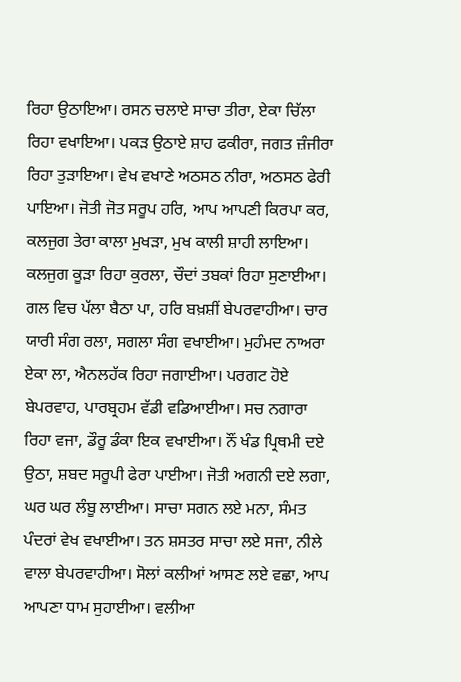ਰਿਹਾ ਉਠਾਇਆ। ਰਸਨ ਚਲਾਏ ਸਾਚਾ ਤੀਰਾ, ਏਕਾ ਚਿੱਲਾ ਰਿਹਾ ਵਖਾਇਆ। ਪਕੜ ਉਠਾਏ ਸ਼ਾਹ ਫਕੀਰਾ, ਜਗਤ ਜ਼ੰਜੀਰਾ ਰਿਹਾ ਤੁੜਾਇਆ। ਵੇਖ ਵਖਾਣੇ ਅਠਸਠ ਨੀਰਾ, ਅਠਸਠ ਫੇਰੀ ਪਾਇਆ। ਜੋਤੀ ਜੋਤ ਸਰੂਪ ਹਰਿ, ਆਪ ਆਪਣੀ ਕਿਰਪਾ ਕਰ, ਕਲਜੁਗ ਤੇਰਾ ਕਾਲਾ ਮੁਖੜਾ, ਮੁਖ ਕਾਲੀ ਸ਼ਾਹੀ ਲਾਇਆ। ਕਲਜੁਗ ਕੂੜਾ ਰਿਹਾ ਕੁਰਲਾ, ਚੌਦਾਂ ਤਬਕਾਂ ਰਿਹਾ ਸੁਣਾਈਆ। ਗਲ ਵਿਚ ਪੱਲਾ ਬੈਠਾ ਪਾ, ਹਰਿ ਬਖ਼ਸ਼ੀਂ ਬੇਪਰਵਾਹੀਆ। ਚਾਰ ਯਾਰੀ ਸੰਗ ਰਲਾ, ਸਗਲਾ ਸੰਗ ਵਖਾਈਆ। ਮੁਹੰਮਦ ਨਾਅਰਾ ਏਕਾ ਲਾ, ਐਨਲਹੱਕ ਰਿਹਾ ਜਗਾਈਆ। ਪਰਗਟ ਹੋਏ ਬੇਪਰਵਾਹ, ਪਾਰਬ੍ਰਹਮ ਵੱਡੀ ਵਡਿਆਈਆ। ਸਚ ਨਗਾਰਾ ਰਿਹਾ ਵਜਾ, ਡੌਰੂ ਡੰਕਾ ਇਕ ਵਖਾਈਆ। ਨੌਂ ਖੰਡ ਪ੍ਰਿਥਮੀ ਦਏ ਉਠਾ, ਸ਼ਬਦ ਸਰੂਪੀ ਫੇਰਾ ਪਾਈਆ। ਜੋਤੀ ਅਗਨੀ ਦਏ ਲਗਾ, ਘਰ ਘਰ ਲੰਬੂ ਲਾਈਆ। ਸਾਚਾ ਸਗਨ ਲਏ ਮਨਾ, ਸੰਮਤ ਪੰਦਰਾਂ ਵੇਖ ਵਖਾਈਆ। ਤਨ ਸ਼ਸਤਰ ਸਾਚਾ ਲਏ ਸਜਾ, ਨੀਲੇ ਵਾਲਾ ਬੇਪਰਵਾਹੀਆ। ਸੋਲਾਂ ਕਲੀਆਂ ਆਸਣ ਲਏ ਵਛਾ, ਆਪ ਆਪਣਾ ਧਾਮ ਸੁਹਾਈਆ। ਵਲੀਆ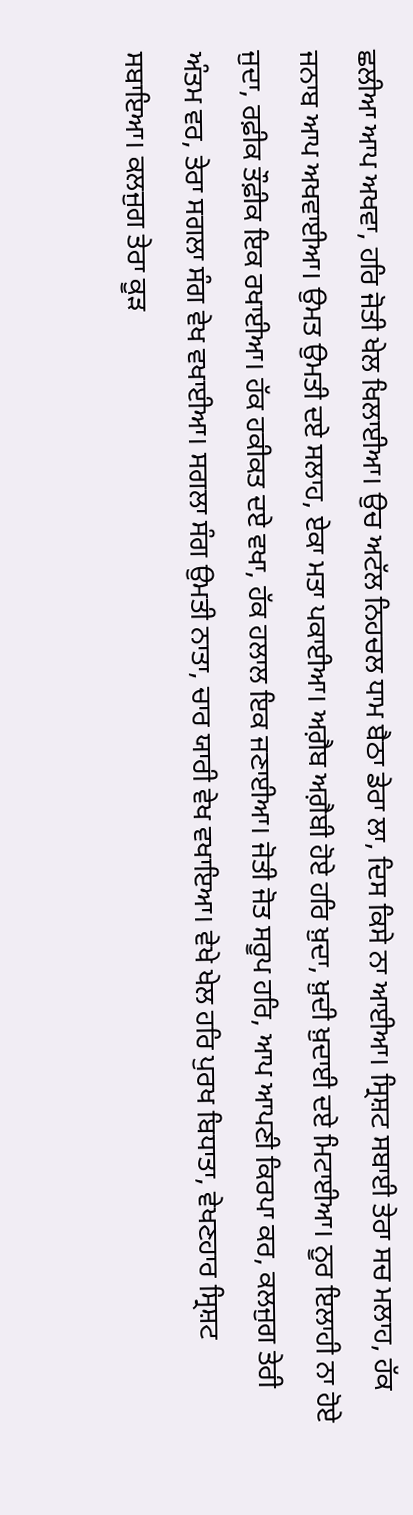ਛਲੀਆ ਆਪ ਅਖਵਾ, ਹਰਿ ਜੋਤੀ ਖੇਲ ਖਿਲਾਈਆ। ਉਚ ਅਟੱਲ ਨਿਹਚਲ ਧਾਮ ਬੈਠਾ ਡੇਰਾ ਲਾ, ਦਿਸ ਕਿਸੇ ਨਾ ਆਈਆ। ਸ੍ਰਿਸ਼ਟ ਸਬਾਈ ਤੇਰਾ ਸਚ ਮਲਾਹ, ਹੱਕ ਜਨਾਬ ਆਪ ਅਖਵਾਈਆ। ਉਮਤ ਉਮਤੀ ਦਏ ਸਲਾਹ, ਏਕਾ ਮਤਾ ਪਕਾਈਆ। ਅਗ਼ੈਬ ਅਗ਼ੈਬੀ ਹੋਏ ਹਰਿ ਖ਼ੁਦਾ, ਖ਼ੁਦੀ ਖ਼ੁਦਾਈ ਦਏ ਮਿਟਾਈਆ। ਨੂਰ ਇਲਾਹੀ ਨਾ ਹੋਏ ਜੁਦਾ, ਰਫ਼ੀਕ ਤੌਫ਼ੀਕ ਇਕ ਰਖਾਈਆ। ਹੱਕ ਹਕੀਕਤ ਦਏ ਵਖਾ, ਹੱਕ ਹਲਾਲ ਇਕ ਜਣਾਈਆ। ਜੋਤੀ ਜੋਤ ਸਰੂਪ ਹਰਿ, ਆਪ ਆਪਣੀ ਕਿਰਪਾ ਕਰ, ਕਲਜੁਗ ਤੇਰੀ ਅੰਤਮ ਵਰ, ਤੇਰਾ ਸਗਲਾ ਸੰਗ ਵੇਖ ਵਖਾਈਆ। ਸਗਲਾ ਸੰਗ ਉਮਤੀ ਨਾਤਾ, ਚਾਰ ਯਾਰੀ ਵੇਖ ਵਖਾਇਆ। ਵੇਖੇ ਖੇਲ ਹਰਿ ਪੁਰਖ ਬਿਧਾਤਾ, ਵੇਖਣਹਾਰ ਸ੍ਰਿਸ਼ਟ ਸਬਾਇਆ। ਕਲਜੁਗ ਤੇਰਾ ਕੂੜ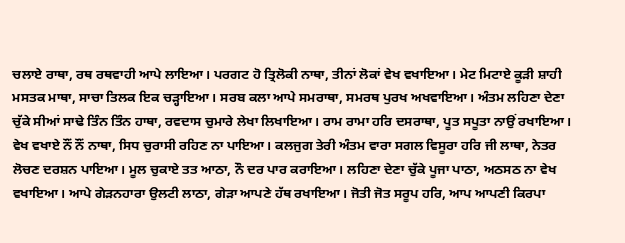ਚਲਾਏ ਰਾਥਾ, ਰਥ ਰਥਵਾਹੀ ਆਪੇ ਲਾਇਆ। ਪਰਗਟ ਹੋ ਤ੍ਰਿਲੋਕੀ ਨਾਥਾ, ਤੀਨਾਂ ਲੋਕਾਂ ਵੇਖ ਵਖਾਇਆ। ਮੇਟ ਮਿਟਾਏ ਕੂੜੀ ਸ਼ਾਹੀ ਮਸਤਕ ਮਾਥਾ, ਸਾਚਾ ਤਿਲਕ ਇਕ ਚੜ੍ਹਾਇਆ। ਸਰਬ ਕਲਾ ਆਪੇ ਸਮਰਾਥਾ, ਸਮਰਥ ਪੁਰਖ ਅਖਵਾਇਆ। ਅੰਤਮ ਲਹਿਣਾ ਦੇਣਾ ਚੁੱਕੇ ਸੀਆਂ ਸਾਢੇ ਤਿੰਨ ਤਿੰਨ ਹਾਥਾ, ਰਵਦਾਸ ਚੁਮਾਰੇ ਲੇਖਾ ਲਿਖਾਇਆ। ਰਾਮ ਰਾਮਾ ਹਰਿ ਦਸਰਾਥਾ, ਪੂਤ ਸਪੂਤਾ ਨਾਉਂ ਰਖਾਇਆ। ਵੇਖ ਵਖਾਏ ਨੌਂ ਨੌਂ ਨਾਥਾ, ਸਿਧ ਚੁਰਾਸੀ ਰਹਿਣ ਨਾ ਪਾਇਆ। ਕਲਜੁਗ ਤੇਰੀ ਅੰਤਮ ਵਾਰਾ ਸਗਲ ਵਿਸੂਰਾ ਹਰਿ ਜੀ ਲਾਥਾ, ਨੇਤਰ ਲੋਚਣ ਦਰਸ਼ਨ ਪਾਇਆ। ਮੂਲ ਚੁਕਾਏ ਤਤ ਆਠਾ, ਨੌ ਦਰ ਪਾਰ ਕਰਾਇਆ। ਲਹਿਣਾ ਦੇਣਾ ਚੁੱਕੇ ਪੂਜਾ ਪਾਠਾ, ਅਠਸਠ ਨਾ ਵੇਖ ਵਖਾਇਆ। ਆਪੇ ਗੇੜਨਹਾਰਾ ਉਲਟੀ ਲਾਠਾ, ਗੇੜਾ ਆਪਣੇ ਹੱਥ ਰਖਾਇਆ। ਜੋਤੀ ਜੋਤ ਸਰੂਪ ਹਰਿ, ਆਪ ਆਪਣੀ ਕਿਰਪਾ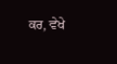ਕਰ, ਵੇਖੇ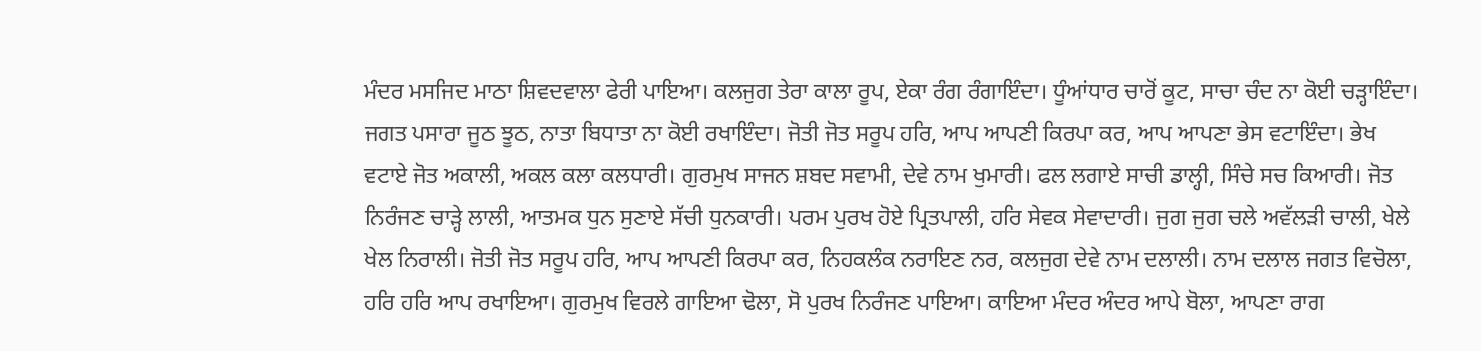ਮੰਦਰ ਮਸਜਿਦ ਮਾਠਾ ਸ਼ਿਵਦਵਾਲਾ ਫੇਰੀ ਪਾਇਆ। ਕਲਜੁਗ ਤੇਰਾ ਕਾਲਾ ਰੂਪ, ਏਕਾ ਰੰਗ ਰੰਗਾਇੰਦਾ। ਧੂੰਆਂਧਾਰ ਚਾਰੋਂ ਕੂਟ, ਸਾਚਾ ਚੰਦ ਨਾ ਕੋਈ ਚੜ੍ਹਾਇੰਦਾ। ਜਗਤ ਪਸਾਰਾ ਜੂਠ ਝੂਠ, ਨਾਤਾ ਬਿਧਾਤਾ ਨਾ ਕੋਈ ਰਖਾਇੰਦਾ। ਜੋਤੀ ਜੋਤ ਸਰੂਪ ਹਰਿ, ਆਪ ਆਪਣੀ ਕਿਰਪਾ ਕਰ, ਆਪ ਆਪਣਾ ਭੇਸ ਵਟਾਇੰਦਾ। ਭੇਖ ਵਟਾਏ ਜੋਤ ਅਕਾਲੀ, ਅਕਲ ਕਲਾ ਕਲਧਾਰੀ। ਗੁਰਮੁਖ ਸਾਜਨ ਸ਼ਬਦ ਸਵਾਮੀ, ਦੇਵੇ ਨਾਮ ਖੁਮਾਰੀ। ਫਲ ਲਗਾਏ ਸਾਚੀ ਡਾਲ੍ਹੀ, ਸਿੰਚੇ ਸਚ ਕਿਆਰੀ। ਜੋਤ ਨਿਰੰਜਣ ਚਾੜ੍ਹੇ ਲਾਲੀ, ਆਤਮਕ ਧੁਨ ਸੁਣਾਏ ਸੱਚੀ ਧੁਨਕਾਰੀ। ਪਰਮ ਪੁਰਖ ਹੋਏ ਪ੍ਰਿਤਪਾਲੀ, ਹਰਿ ਸੇਵਕ ਸੇਵਾਦਾਰੀ। ਜੁਗ ਜੁਗ ਚਲੇ ਅਵੱਲੜੀ ਚਾਲੀ, ਖੇਲੇ ਖੇਲ ਨਿਰਾਲੀ। ਜੋਤੀ ਜੋਤ ਸਰੂਪ ਹਰਿ, ਆਪ ਆਪਣੀ ਕਿਰਪਾ ਕਰ, ਨਿਹਕਲੰਕ ਨਰਾਇਣ ਨਰ, ਕਲਜੁਗ ਦੇਵੇ ਨਾਮ ਦਲਾਲੀ। ਨਾਮ ਦਲਾਲ ਜਗਤ ਵਿਚੋਲਾ, ਹਰਿ ਹਰਿ ਆਪ ਰਖਾਇਆ। ਗੁਰਮੁਖ ਵਿਰਲੇ ਗਾਇਆ ਢੋਲਾ, ਸੋ ਪੁਰਖ ਨਿਰੰਜਣ ਪਾਇਆ। ਕਾਇਆ ਮੰਦਰ ਅੰਦਰ ਆਪੇ ਬੋਲਾ, ਆਪਣਾ ਰਾਗ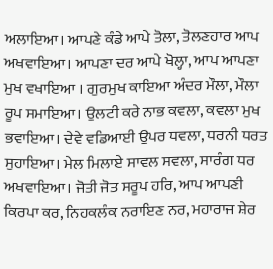ਅਲਾਇਆ। ਆਪਣੇ ਕੰਡੇ ਆਪੇ ਤੋਲਾ, ਤੋਲਣਹਾਰ ਆਪ ਅਖਵਾਇਆ। ਆਪਣਾ ਦਰ ਆਪੇ ਖੋਲ੍ਹਾ, ਆਪ ਆਪਣਾ ਮੁਖ ਵਖਾਇਆ । ਗੁਰਮੁਖ ਕਾਇਆ ਅੰਦਰ ਮੌਲਾ, ਮੌਲਾ ਰੂਪ ਸਮਾਇਆ। ਉਲਟੀ ਕਰੇ ਨਾਭ ਕਵਲਾ, ਕਵਲਾ ਮੁਖ ਭਵਾਇਆ। ਦੇਵੇ ਵਡਿਆਈ ਉਪਰ ਧਵਲਾ, ਧਰਨੀ ਧਰਤ ਸੁਹਾਇਆ। ਮੇਲ ਮਿਲਾਏ ਸਾਵਲ ਸਵਲਾ, ਸਾਰੰਗ ਧਰ ਅਖਵਾਇਆ। ਜੋਤੀ ਜੋਤ ਸਰੂਪ ਹਰਿ, ਆਪ ਆਪਣੀ ਕਿਰਪਾ ਕਰ, ਨਿਹਕਲੰਕ ਨਰਾਇਣ ਨਰ, ਮਹਾਰਾਜ ਸ਼ੇਰ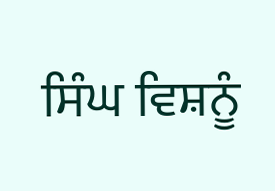ਸਿੰਘ ਵਿਸ਼ਨੂੰ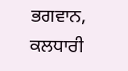ਭਗਵਾਨ, ਕਲਧਾਰੀ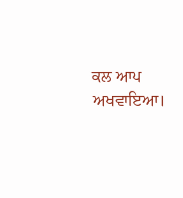ਕਲ ਆਪ ਅਖਵਾਇਆ।